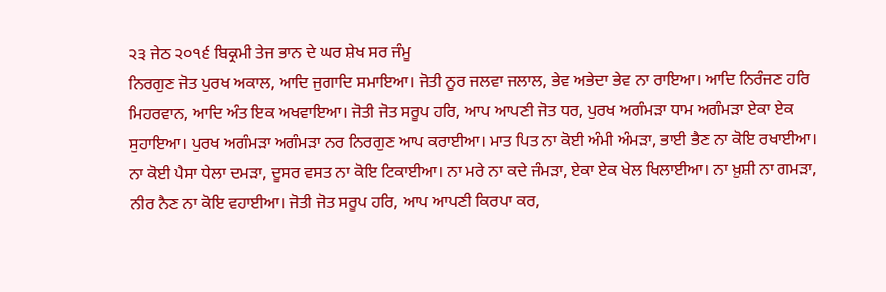੨੩ ਜੇਠ ੨੦੧੬ ਬਿਕ੍ਰਮੀ ਤੇਜ ਭਾਨ ਦੇ ਘਰ ਸ਼ੇਖ ਸਰ ਜੰਮੂ
ਨਿਰਗੁਣ ਜੋਤ ਪੁਰਖ ਅਕਾਲ, ਆਦਿ ਜੁਗਾਦਿ ਸਮਾਇਆ। ਜੋਤੀ ਨੂਰ ਜਲਵਾ ਜਲਾਲ, ਭੇਵ ਅਭੇਦਾ ਭੇਵ ਨਾ ਰਾਇਆ। ਆਦਿ ਨਿਰੰਜਣ ਹਰਿ ਮਿਹਰਵਾਨ, ਆਦਿ ਅੰਤ ਇਕ ਅਖਵਾਇਆ। ਜੋਤੀ ਜੋਤ ਸਰੂਪ ਹਰਿ, ਆਪ ਆਪਣੀ ਜੋਤ ਧਰ, ਪੁਰਖ ਅਗੰਮੜਾ ਧਾਮ ਅਗੰਮੜਾ ਏਕਾ ਏਕ ਸੁਹਾਇਆ। ਪੁਰਖ ਅਗੰਮੜਾ ਅਗੰਮੜਾ ਨਰ ਨਿਰਗੁਣ ਆਪ ਕਰਾਈਆ। ਮਾਤ ਪਿਤ ਨਾ ਕੋਈ ਅੰਮੀ ਅੰਮੜਾ, ਭਾਈ ਭੈਣ ਨਾ ਕੋਇ ਰਖਾਈਆ। ਨਾ ਕੋਈ ਪੈਸਾ ਧੇਲਾ ਦਮੜਾ, ਦੂਸਰ ਵਸਤ ਨਾ ਕੋਇ ਟਿਕਾਈਆ। ਨਾ ਮਰੇ ਨਾ ਕਦੇ ਜੰਮੜਾ, ਏਕਾ ਏਕ ਖੇਲ ਖਿਲਾਈਆ। ਨਾ ਖ਼ੁਸ਼ੀ ਨਾ ਗਮੜਾ, ਨੀਰ ਨੈਣ ਨਾ ਕੋਇ ਵਹਾਈਆ। ਜੋਤੀ ਜੋਤ ਸਰੂਪ ਹਰਿ, ਆਪ ਆਪਣੀ ਕਿਰਪਾ ਕਰ,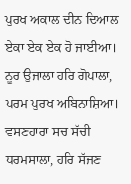ਪੁਰਖ ਅਕਾਲ ਦੀਨ ਦਿਆਲ ਏਕਾ ਏਕ ਏਕ ਹੋ ਜਾਈਆ। ਨੂਰ ਉਜਾਲਾ ਹਰਿ ਗੋਪਾਲਾ, ਪਰਮ ਪੁਰਖ ਅਬਿਨਾਸ਼ਿਆ। ਵਸਣਹਾਰਾ ਸਚ ਸੱਚੀ ਧਰਮਸਾਲਾ, ਹਰਿ ਸੱਜਣ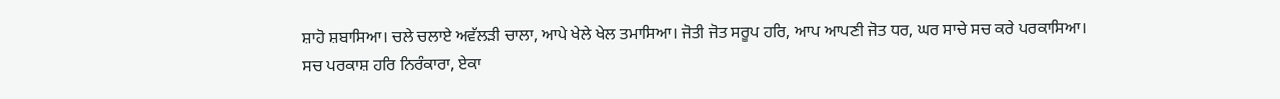ਸ਼ਾਹੋ ਸ਼ਬਾਸਿਆ। ਚਲੇ ਚਲਾਏ ਅਵੱਲੜੀ ਚਾਲਾ, ਆਪੇ ਖੇਲੇ ਖੇਲ ਤਮਾਸਿਆ। ਜੋਤੀ ਜੋਤ ਸਰੂਪ ਹਰਿ, ਆਪ ਆਪਣੀ ਜੋਤ ਧਰ, ਘਰ ਸਾਚੇ ਸਚ ਕਰੇ ਪਰਕਾਸਿਆ। ਸਚ ਪਰਕਾਸ਼ ਹਰਿ ਨਿਰੰਕਾਰਾ, ਏਕਾ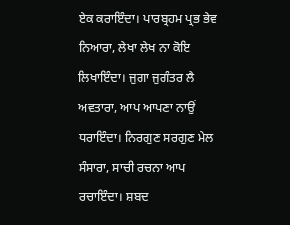ਏਕ ਕਰਾਇੰਦਾ। ਪਾਰਬ੍ਰਹਮ ਪ੍ਰਭ ਭੇਵ ਨਿਆਰਾ, ਲੇਖਾ ਲੇਖ ਨਾ ਕੋਇ ਲਿਖਾਇੰਦਾ। ਜੁਗਾ ਜੁਗੰਤਰ ਲੈ ਅਵਤਾਰਾ, ਆਪ ਆਪਣਾ ਨਾਉਂ ਧਰਾਇੰਦਾ। ਨਿਰਗੁਣ ਸਰਗੁਣ ਮੇਲ ਸੰਸਾਰਾ, ਸਾਚੀ ਰਚਨਾ ਆਪ ਰਚਾਇੰਦਾ। ਸ਼ਬਦ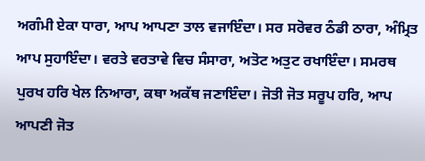ਅਗੰਮੀ ਏਕਾ ਧਾਰਾ, ਆਪ ਆਪਣਾ ਤਾਲ ਵਜਾਇੰਦਾ। ਸਰ ਸਰੋਵਰ ਠੰਡੀ ਠਾਰਾ, ਅੰਮ੍ਰਿਤ ਆਪ ਸੁਹਾਇੰਦਾ। ਵਰਤੇ ਵਰਤਾਵੇ ਵਿਚ ਸੰਸਾਰਾ, ਅਤੋਟ ਅਤੁਟ ਰਖਾਇੰਦਾ। ਸਮਰਥ ਪੁਰਖ ਹਰਿ ਖੇਲ ਨਿਆਰਾ, ਕਥਾ ਅਕੱਥ ਜਣਾਇੰਦਾ। ਜੋਤੀ ਜੋਤ ਸਰੂਪ ਹਰਿ, ਆਪ ਆਪਣੀ ਜੋਤ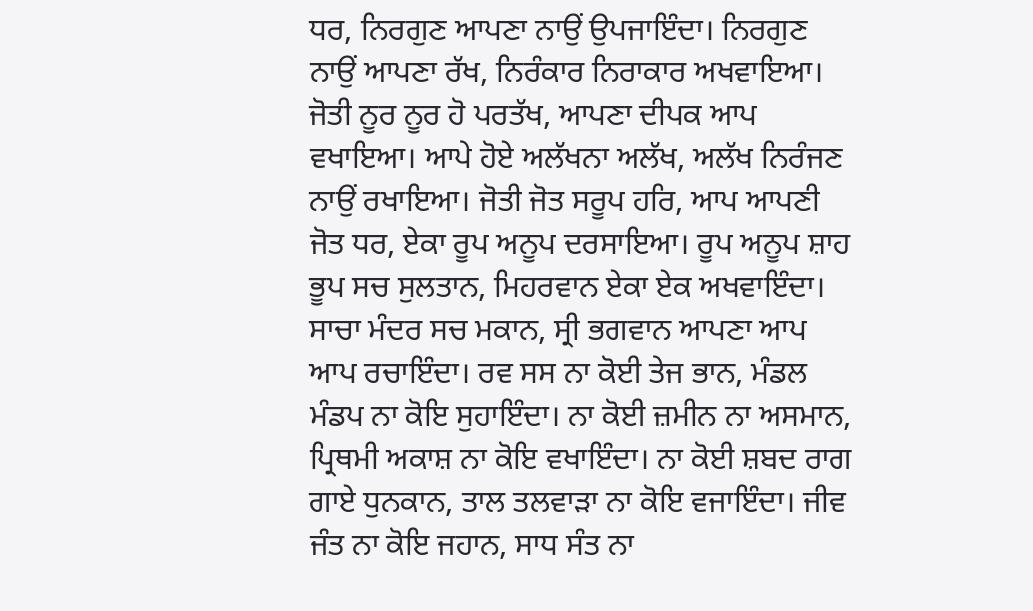ਧਰ, ਨਿਰਗੁਣ ਆਪਣਾ ਨਾਉਂ ਉਪਜਾਇੰਦਾ। ਨਿਰਗੁਣ ਨਾਉਂ ਆਪਣਾ ਰੱਖ, ਨਿਰੰਕਾਰ ਨਿਰਾਕਾਰ ਅਖਵਾਇਆ। ਜੋਤੀ ਨੂਰ ਨੂਰ ਹੋ ਪਰਤੱਖ, ਆਪਣਾ ਦੀਪਕ ਆਪ ਵਖਾਇਆ। ਆਪੇ ਹੋਏ ਅਲੱਖਨਾ ਅਲੱਖ, ਅਲੱਖ ਨਿਰੰਜਣ ਨਾਉਂ ਰਖਾਇਆ। ਜੋਤੀ ਜੋਤ ਸਰੂਪ ਹਰਿ, ਆਪ ਆਪਣੀ ਜੋਤ ਧਰ, ਏਕਾ ਰੂਪ ਅਨੂਪ ਦਰਸਾਇਆ। ਰੂਪ ਅਨੂਪ ਸ਼ਾਹ ਭੂਪ ਸਚ ਸੁਲਤਾਨ, ਮਿਹਰਵਾਨ ਏਕਾ ਏਕ ਅਖਵਾਇੰਦਾ। ਸਾਚਾ ਮੰਦਰ ਸਚ ਮਕਾਨ, ਸ੍ਰੀ ਭਗਵਾਨ ਆਪਣਾ ਆਪ ਆਪ ਰਚਾਇੰਦਾ। ਰਵ ਸਸ ਨਾ ਕੋਈ ਤੇਜ ਭਾਨ, ਮੰਡਲ ਮੰਡਪ ਨਾ ਕੋਇ ਸੁਹਾਇੰਦਾ। ਨਾ ਕੋਈ ਜ਼ਮੀਨ ਨਾ ਅਸਮਾਨ, ਪ੍ਰਿਥਮੀ ਅਕਾਸ਼ ਨਾ ਕੋਇ ਵਖਾਇੰਦਾ। ਨਾ ਕੋਈ ਸ਼ਬਦ ਰਾਗ ਗਾਏ ਧੁਨਕਾਨ, ਤਾਲ ਤਲਵਾੜਾ ਨਾ ਕੋਇ ਵਜਾਇੰਦਾ। ਜੀਵ ਜੰਤ ਨਾ ਕੋਇ ਜਹਾਨ, ਸਾਧ ਸੰਤ ਨਾ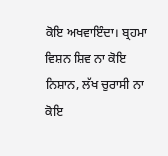ਕੋਇ ਅਖਵਾਇੰਦਾ। ਬ੍ਰਹਮਾ ਵਿਸ਼ਨ ਸ਼ਿਵ ਨਾ ਕੋਇ ਨਿਸ਼ਾਨ, ਲੱਖ ਚੁਰਾਸੀ ਨਾ ਕੋਇ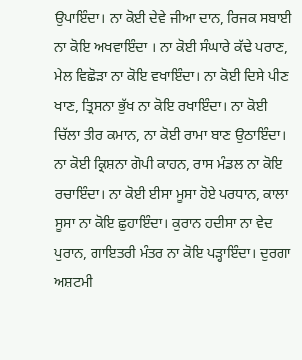ਉਪਾਇੰਦਾ। ਨਾ ਕੋਈ ਦੇਵੇ ਜੀਆ ਦਾਨ, ਰਿਜਕ ਸਬਾਈ ਨਾ ਕੋਇ ਅਖਵਾਇੰਦਾ । ਨਾ ਕੋਈ ਸੰਘਾਰੇ ਕੱਢੇ ਪਰਾਣ, ਮੇਲ ਵਿਛੋੜਾ ਨਾ ਕੋਇ ਵਖਾਇੰਦਾ। ਨਾ ਕੋਈ ਦਿਸੇ ਪੀਣ ਖਾਣ, ਤ੍ਰਿਸਨਾ ਭੁੱਖ ਨਾ ਕੋਇ ਰਖਾਇੰਦਾ। ਨਾ ਕੋਈ ਚਿੱਲਾ ਤੀਰ ਕਮਾਨ, ਨਾ ਕੋਈ ਰਾਮਾ ਬਾਣ ਉਠਾਇੰਦਾ। ਨਾ ਕੋਈ ਕ੍ਰਿਸ਼ਨਾ ਗੋਪੀ ਕਾਹਨ, ਰਾਸ ਮੰਡਲ ਨਾ ਕੋਇ ਰਚਾਇੰਦਾ। ਨਾ ਕੋਈ ਈਸਾ ਮੂਸਾ ਹੋਏ ਪਰਧਾਨ, ਕਾਲਾ ਸੂਸਾ ਨਾ ਕੋਇ ਛੁਹਾਇੰਦਾ। ਕੁਰਾਨ ਹਦੀਸਾ ਨਾ ਵੇਦ ਪੁਰਾਨ, ਗਾਇਤਰੀ ਮੰਤਰ ਨਾ ਕੋਇ ਪੜ੍ਹਾਇੰਦਾ। ਦੁਰਗਾ ਅਸ਼ਟਮੀ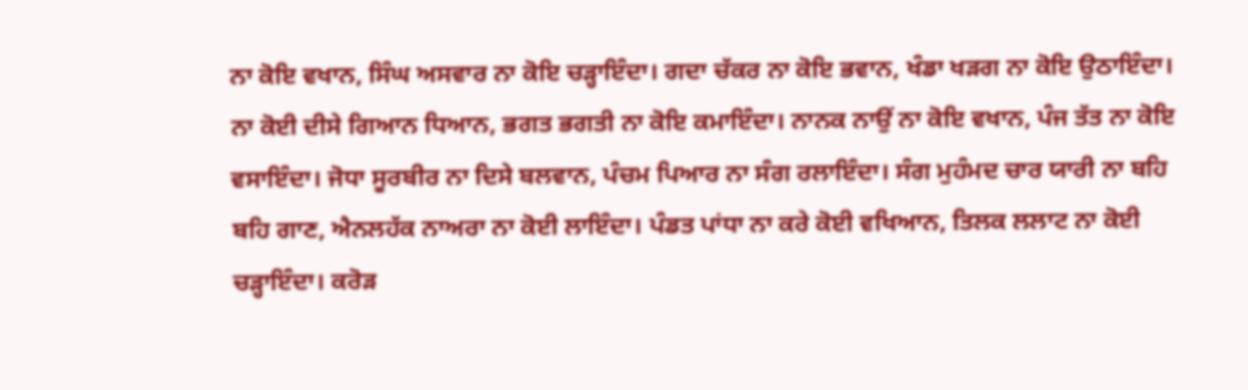ਨਾ ਕੋਇ ਵਖਾਨ, ਸਿੰਘ ਅਸਵਾਰ ਨਾ ਕੋਇ ਚੜ੍ਹਾਇੰਦਾ। ਗਦਾ ਚੱਕਰ ਨਾ ਕੋਇ ਭਵਾਨ, ਖੰਡਾ ਖੜਗ ਨਾ ਕੋਇ ਉਠਾਇੰਦਾ। ਨਾ ਕੋਈ ਦੀਸੇ ਗਿਆਨ ਧਿਆਨ, ਭਗਤ ਭਗਤੀ ਨਾ ਕੋਇ ਕਮਾਇੰਦਾ। ਨਾਨਕ ਨਾਉਂ ਨਾ ਕੋਇ ਵਖਾਨ, ਪੰਜ ਤੱਤ ਨਾ ਕੋਇ ਵਸਾਇੰਦਾ। ਜੋਧਾ ਸੂਰਬੀਰ ਨਾ ਦਿਸੇ ਬਲਵਾਨ, ਪੰਚਮ ਪਿਆਰ ਨਾ ਸੰਗ ਰਲਾਇੰਦਾ। ਸੰਗ ਮੁਹੰਮਦ ਚਾਰ ਯਾਰੀ ਨਾ ਬਹਿ ਬਹਿ ਗਾਣ, ਐਨਲਹੱਕ ਨਾਅਰਾ ਨਾ ਕੋਈ ਲਾਇੰਦਾ। ਪੰਡਤ ਪਾਂਧਾ ਨਾ ਕਰੇ ਕੋਈ ਵਖਿਆਨ, ਤਿਲਕ ਲਲਾਟ ਨਾ ਕੋਈ ਚੜ੍ਹਾਇੰਦਾ। ਕਰੋੜ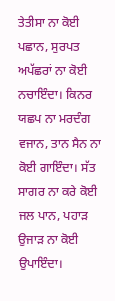ਤੇਤੀਸਾ ਨਾ ਕੋਈ ਪਛਾਨ, ਸੁਰਪਤ ਅਪੱਛਰਾਂ ਨਾ ਕੋਈ ਨਚਾਇੰਦਾ। ਕਿਨਰ ਯਛਪ ਨਾ ਮਰਦੰਗ ਵਜਾਨ, ਤਾਨ ਸੈਨ ਨਾ ਕੋਈ ਗਾਇੰਦਾ। ਸੱਤ ਸਾਗਰ ਨਾ ਕਰੇ ਕੋਈ ਜਲ ਪਾਨ, ਪਹਾੜ ਉਜਾੜ ਨਾ ਕੋਈ ਉਪਾਇੰਦਾ।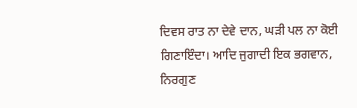ਦਿਵਸ ਰਾਤ ਨਾ ਦੇਵੇ ਦਾਨ, ਘੜੀ ਪਲ ਨਾ ਕੋਈ ਗਿਣਾਇੰਦਾ। ਆਦਿ ਜੁਗਾਦੀ ਇਕ ਭਗਵਾਨ, ਨਿਰਗੁਣ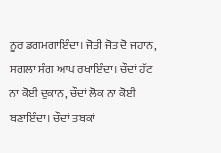ਨੂਰ ਡਗਮਗਾਇੰਦਾ। ਜੋਤੀ ਜੋਤ ਦੋ ਜਹਾਨ, ਸਗਲਾ ਸੰਗ ਆਪ ਰਖਾਇੰਦਾ। ਚੌਦਾਂ ਹੱਟ ਨਾ ਕੋਈ ਦੁਕਾਨ, ਚੌਦਾਂ ਲੋਕ ਨਾ ਕੋਈ ਬਣਾਇੰਦਾ। ਚੌਦਾਂ ਤਬਕਾਂ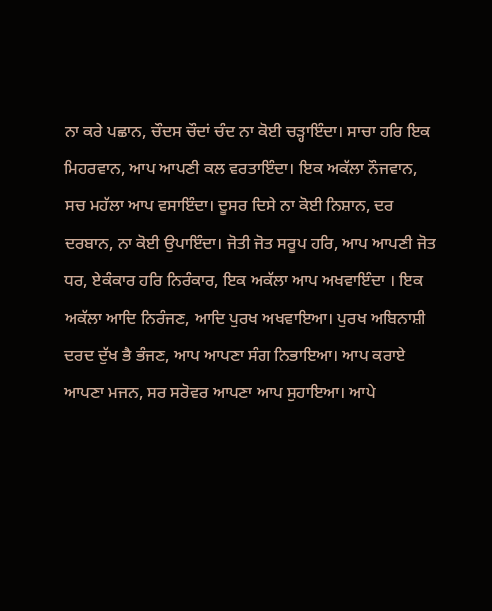ਨਾ ਕਰੇ ਪਛਾਨ, ਚੌਦਸ ਚੌਦਾਂ ਚੰਦ ਨਾ ਕੋਈ ਚੜ੍ਹਾਇੰਦਾ। ਸਾਚਾ ਹਰਿ ਇਕ ਮਿਹਰਵਾਨ, ਆਪ ਆਪਣੀ ਕਲ ਵਰਤਾਇੰਦਾ। ਇਕ ਅਕੱਲਾ ਨੌਜਵਾਨ, ਸਚ ਮਹੱਲਾ ਆਪ ਵਸਾਇੰਦਾ। ਦੂਸਰ ਦਿਸੇ ਨਾ ਕੋਈ ਨਿਸ਼ਾਨ, ਦਰ ਦਰਬਾਨ, ਨਾ ਕੋਈ ਉਪਾਇੰਦਾ। ਜੋਤੀ ਜੋਤ ਸਰੂਪ ਹਰਿ, ਆਪ ਆਪਣੀ ਜੋਤ ਧਰ, ਏਕੰਕਾਰ ਹਰਿ ਨਿਰੰਕਾਰ, ਇਕ ਅਕੱਲਾ ਆਪ ਅਖਵਾਇੰਦਾ । ਇਕ ਅਕੱਲਾ ਆਦਿ ਨਿਰੰਜਣ, ਆਦਿ ਪੁਰਖ ਅਖਵਾਇਆ। ਪੁਰਖ ਅਬਿਨਾਸ਼ੀ ਦਰਦ ਦੁੱਖ ਭੈ ਭੰਜਣ, ਆਪ ਆਪਣਾ ਸੰਗ ਨਿਭਾਇਆ। ਆਪ ਕਰਾਏ ਆਪਣਾ ਮਜਨ, ਸਰ ਸਰੋਵਰ ਆਪਣਾ ਆਪ ਸੁਹਾਇਆ। ਆਪੇ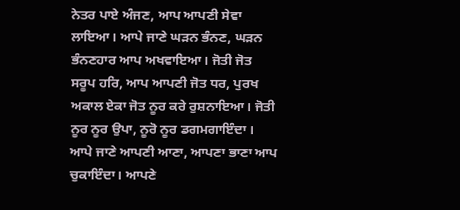ਨੇਤਰ ਪਾਏ ਅੰਜਣ, ਆਪ ਆਪਣੀ ਸੇਵਾ ਲਾਇਆ। ਆਪੇ ਜਾਣੇ ਘੜਨ ਭੰਨਣ, ਘੜਨ ਭੰਨਣਹਾਰ ਆਪ ਅਖਵਾਇਆ। ਜੋਤੀ ਜੋਤ ਸਰੂਪ ਹਰਿ, ਆਪ ਆਪਣੀ ਜੋਤ ਧਰ, ਪੁਰਖ ਅਕਾਲ ਏਕਾ ਜੋਤ ਨੂਰ ਕਰੇ ਰੁਸ਼ਨਾਇਆ। ਜੋਤੀ ਨੂਰ ਨੂਰ ਉਪਾ, ਨੂਰੋ ਨੂਰ ਡਗਮਗਾਇੰਦਾ । ਆਪੇ ਜਾਣੇ ਆਪਣੀ ਆਣਾ, ਆਪਣਾ ਭਾਣਾ ਆਪ ਚੁਕਾਇੰਦਾ। ਆਪਣੇ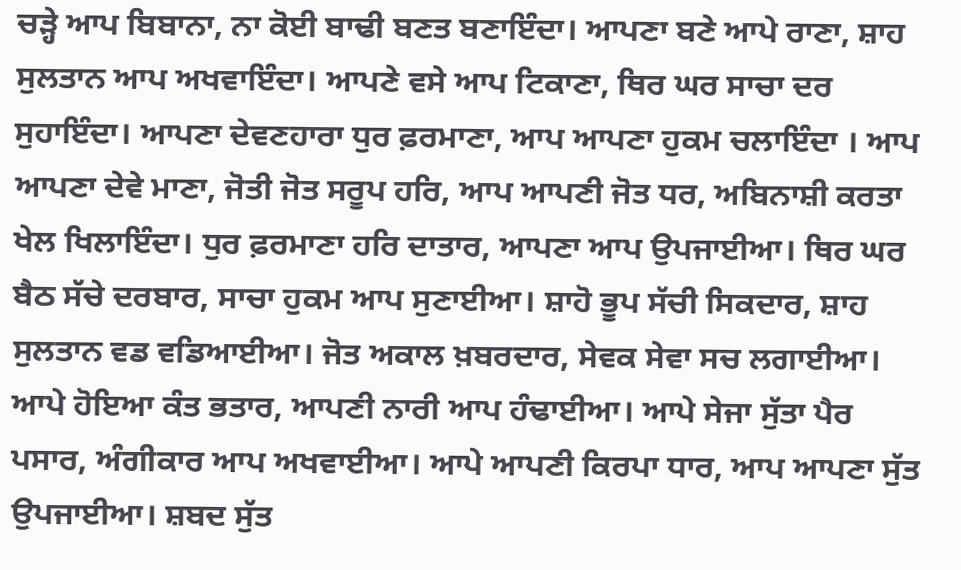ਚੜ੍ਹੇ ਆਪ ਬਿਬਾਨਾ, ਨਾ ਕੋਈ ਬਾਢੀ ਬਣਤ ਬਣਾਇੰਦਾ। ਆਪਣਾ ਬਣੇ ਆਪੇ ਰਾਣਾ, ਸ਼ਾਹ ਸੁਲਤਾਨ ਆਪ ਅਖਵਾਇੰਦਾ। ਆਪਣੇ ਵਸੇ ਆਪ ਟਿਕਾਣਾ, ਥਿਰ ਘਰ ਸਾਚਾ ਦਰ ਸੁਹਾਇੰਦਾ। ਆਪਣਾ ਦੇਵਣਹਾਰਾ ਧੁਰ ਫ਼ਰਮਾਣਾ, ਆਪ ਆਪਣਾ ਹੁਕਮ ਚਲਾਇੰਦਾ । ਆਪ ਆਪਣਾ ਦੇਵੇ ਮਾਣਾ, ਜੋਤੀ ਜੋਤ ਸਰੂਪ ਹਰਿ, ਆਪ ਆਪਣੀ ਜੋਤ ਧਰ, ਅਬਿਨਾਸ਼ੀ ਕਰਤਾ ਖੇਲ ਖਿਲਾਇੰਦਾ। ਧੁਰ ਫ਼ਰਮਾਣਾ ਹਰਿ ਦਾਤਾਰ, ਆਪਣਾ ਆਪ ਉਪਜਾਈਆ। ਥਿਰ ਘਰ ਬੈਠ ਸੱਚੇ ਦਰਬਾਰ, ਸਾਚਾ ਹੁਕਮ ਆਪ ਸੁਣਾਈਆ। ਸ਼ਾਹੋ ਭੂਪ ਸੱਚੀ ਸਿਕਦਾਰ, ਸ਼ਾਹ ਸੁਲਤਾਨ ਵਡ ਵਡਿਆਈਆ। ਜੋਤ ਅਕਾਲ ਖ਼ਬਰਦਾਰ, ਸੇਵਕ ਸੇਵਾ ਸਚ ਲਗਾਈਆ। ਆਪੇ ਹੋਇਆ ਕੰਤ ਭਤਾਰ, ਆਪਣੀ ਨਾਰੀ ਆਪ ਹੰਢਾਈਆ। ਆਪੇ ਸੇਜਾ ਸੁੱਤਾ ਪੈਰ ਪਸਾਰ, ਅੰਗੀਕਾਰ ਆਪ ਅਖਵਾਈਆ। ਆਪੇ ਆਪਣੀ ਕਿਰਪਾ ਧਾਰ, ਆਪ ਆਪਣਾ ਸੁੱਤ ਉਪਜਾਈਆ। ਸ਼ਬਦ ਸੁੱਤ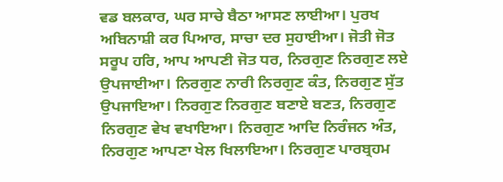ਵਡ ਬਲਕਾਰ, ਘਰ ਸਾਚੇ ਬੈਠਾ ਆਸਣ ਲਾਈਆ। ਪੁਰਖ ਅਬਿਨਾਸ਼ੀ ਕਰ ਪਿਆਰ, ਸਾਚਾ ਦਰ ਸੁਹਾਈਆ। ਜੋਤੀ ਜੋਤ ਸਰੂਪ ਹਰਿ, ਆਪ ਆਪਣੀ ਜੋਤ ਧਰ, ਨਿਰਗੁਣ ਨਿਰਗੁਣ ਲਏ ਉਪਜਾਈਆ। ਨਿਰਗੁਣ ਨਾਰੀ ਨਿਰਗੁਣ ਕੰਤ, ਨਿਰਗੁਣ ਸੁੱਤ ਉਪਜਾਇਆ। ਨਿਰਗੁਣ ਨਿਰਗੁਣ ਬਣਾਏ ਬਣਤ, ਨਿਰਗੁਣ ਨਿਰਗੁਣ ਵੇਖ ਵਖਾਇਆ। ਨਿਰਗੁਣ ਆਦਿ ਨਿਰੰਜਨ ਅੰਤ, ਨਿਰਗੁਣ ਆਪਣਾ ਖੇਲ ਖਿਲਾਇਆ। ਨਿਰਗੁਣ ਪਾਰਬ੍ਰਹਮ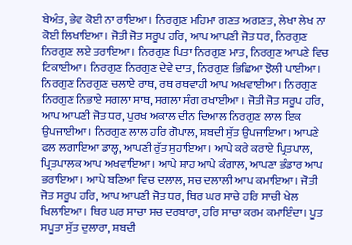ਬੇਅੰਤ, ਭੇਵ ਕੋਈ ਨਾ ਰਾਇਆ। ਨਿਰਗੁਣ ਮਹਿਮਾ ਗਣਤ ਅਗਣਤ, ਲੇਖਾ ਲੇਖ ਨਾ ਕੋਈ ਲਿਖਾਇਆ। ਜੋਤੀ ਜੋਤ ਸਰੂਪ ਹਰਿ, ਆਪ ਆਪਣੀ ਜੋਤ ਧਰ, ਨਿਰਗੁਣ ਨਿਰਗੁਣ ਲਏ ਤਰਾਇਆ। ਨਿਰਗੁਣ ਪਿਤਾ ਨਿਰਗੁਣ ਮਾਤ, ਨਿਰਗੁਣ ਆਪਣੇ ਵਿਚ ਟਿਕਾਈਆ। ਨਿਰਗੁਣ ਨਿਰਗੁਣ ਦੇਵੇ ਦਾਤ, ਨਿਰਗੁਣ ਭਿਛਿਆ ਝੋਲੀ ਪਾਈਆ। ਨਿਰਗੁਣ ਨਿਰਗੁਣ ਚਲਾਏ ਰਾਥ, ਰਥ ਰਥਵਾਹੀ ਆਪ ਅਖਵਾਈਆ। ਨਿਰਗੁਣ ਨਿਰਗੁਣ ਨਿਭਾਏ ਸਗਲਾ ਸਾਥ, ਸਗਲਾ ਸੰਗ ਰਖਾਈਆ । ਜੋਤੀ ਜੋਤ ਸਰੂਪ ਹਰਿ, ਆਪ ਆਪਣੀ ਜੋਤ ਧਰ, ਪੁਰਖ ਅਕਾਲ ਦੀਨ ਦਿਆਲ ਨਿਰਗੁਣ ਲਾਲ ਇਕ ਉਪਜਾਈਆ। ਨਿਰਗੁਣ ਲਾਲ ਹਰਿ ਗੋਪਾਲ, ਸ਼ਬਦੀ ਸੁੱਤ ਉਪਜਾਇਆ। ਆਪਣੇ ਫਲ ਲਗਾਇਆ ਡਾਲ੍ਹ, ਆਪਣੀ ਰੁੱਤ ਸੁਹਾਇਆ। ਆਪੇ ਕਰੇ ਕਰਾਏ ਪ੍ਰਿਤਪਾਲ, ਪ੍ਰਿਤਪਾਲਕ ਆਪ ਅਖਵਾਇਆ। ਆਪੇ ਸ਼ਾਹ ਆਪੇ ਕੰਗਾਲ, ਆਪਣਾ ਭੰਡਾਰ ਆਪ ਭਰਾਇਆ। ਆਪੇ ਬਣਿਆ ਵਿਚ ਦਲਾਲ, ਸਚ ਦਲਾਲੀ ਆਪ ਕਮਾਇਆ। ਜੋਤੀ ਜੋਤ ਸਰੂਪ ਹਰਿ, ਆਪ ਆਪਣੀ ਜੋਤ ਧਰ, ਥਿਰ ਘਰ ਸਾਚੇ ਹਰਿ ਸਾਚੀ ਖੇਲ ਖਿਲਾਇਆ। ਥਿਰ ਘਰ ਸਾਚਾ ਸਚ ਦਰਬਾਰਾ, ਹਰਿ ਸਾਚਾ ਕਰਮ ਕਮਾਇੰਦਾ। ਪੂਤ ਸਪੂਤਾ ਸੁੱਤ ਦੁਲਾਰਾ, ਸ਼ਬਦੀ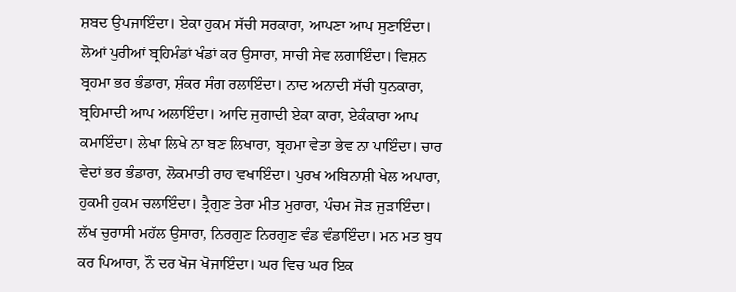ਸ਼ਬਦ ਉਪਜਾਇੰਦਾ। ਏਕਾ ਹੁਕਮ ਸੱਚੀ ਸਰਕਾਰਾ, ਆਪਣਾ ਆਪ ਸੁਣਾਇੰਦਾ। ਲੋਆਂ ਪੁਰੀਆਂ ਬ੍ਰਹਿਮੰਡਾਂ ਖੰਡਾਂ ਕਰ ਉਸਾਰਾ, ਸਾਚੀ ਸੇਵ ਲਗਾਇੰਦਾ। ਵਿਸ਼ਨ ਬ੍ਰਹਮਾ ਭਰ ਭੰਡਾਰਾ, ਸ਼ੰਕਰ ਸੰਗ ਰਲਾਇੰਦਾ। ਨਾਦ ਅਨਾਦੀ ਸੱਚੀ ਧੁਨਕਾਰਾ, ਬ੍ਰਹਿਮਾਦੀ ਆਪ ਅਲਾਇੰਦਾ। ਆਦਿ ਜੁਗਾਦੀ ਏਕਾ ਕਾਰਾ, ਏਕੰਕਾਰਾ ਆਪ ਕਮਾਇੰਦਾ। ਲੇਖਾ ਲਿਖੇ ਨਾ ਬਣ ਲਿਖਾਰਾ, ਬ੍ਰਹਮਾ ਵੇਤਾ ਭੇਵ ਨਾ ਪਾਇੰਦਾ। ਚਾਰ ਵੇਦਾਂ ਭਰ ਭੰਡਾਰਾ, ਲੋਕਮਾਤੀ ਰਾਹ ਵਖਾਇੰਦਾ। ਪੁਰਖ ਅਬਿਨਾਸ਼ੀ ਖੇਲ ਅਪਾਰਾ, ਹੁਕਮੀ ਹੁਕਮ ਚਲਾਇੰਦਾ। ਤ੍ਰੈਗੁਣ ਤੇਰਾ ਮੀਤ ਮੁਰਾਰਾ, ਪੰਚਮ ਜੋੜ ਜੁੜਾਇੰਦਾ। ਲੱਖ ਚੁਰਾਸੀ ਮਹੱਲ ਉਸਾਰਾ, ਨਿਰਗੁਣ ਨਿਰਗੁਣ ਵੰਡ ਵੰਡਾਇੰਦਾ। ਮਨ ਮਤ ਬੁਧ ਕਰ ਪਿਆਰਾ, ਨੌ ਦਰ ਖੋਜ ਖੋਜਾਇੰਦਾ। ਘਰ ਵਿਚ ਘਰ ਇਕ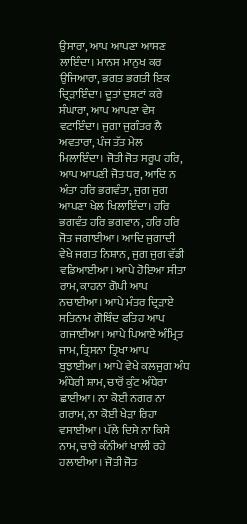ਉਸਾਰਾ, ਆਪ ਆਪਣਾ ਆਸਣ ਲਾਇੰਦਾ। ਮਾਨਸ ਮਾਨੁਖ ਕਰ ਉਜਿਆਰਾ, ਭਗਤ ਭਗਤੀ ਇਕ ਦ੍ਰਿੜਾਇੰਦਾ। ਦੂਤਾਂ ਦੁਸ਼ਟਾਂ ਕਰੇ ਸੰਘਾਰਾ, ਆਪ ਆਪਣਾ ਵੇਸ ਵਟਾਇੰਦਾ। ਜੁਗਾ ਜੁਗੰਤਰ ਲੈ ਅਵਤਾਰਾ, ਪੰਜ ਤੱਤ ਮੇਲ ਮਿਲਾਇੰਦਾ। ਜੋਤੀ ਜੋਤ ਸਰੂਪ ਹਰਿ, ਆਪ ਆਪਣੀ ਜੋਤ ਧਰ, ਆਦਿ ਨ ਅੰਤਾ ਹਰਿ ਭਗਵੰਤਾ, ਜੁਗ ਜੁਗ ਆਪਣਾ ਖੇਲ ਖਿਲਾਇੰਦਾ। ਹਰਿ ਭਗਵੰਤ ਹਰਿ ਭਗਵਾਨ, ਹਰਿ ਹਰਿ ਜੋਤ ਜਗਾਈਆ। ਆਦਿ ਜੁਗਾਦੀ ਵੇਖੇ ਜਗਤ ਨਿਸ਼ਾਨ, ਜੁਗ ਜੁਗ ਵੱਡੀ ਵਡਿਆਈਆ। ਆਪੇ ਹੋਇਆ ਸੀਤਾ ਰਾਮ, ਕਾਹਨਾ ਗੋਪੀ ਆਪ ਨਚਾਈਆ। ਆਪੇ ਮੰਤਰ ਦ੍ਰਿੜਾਏ ਸਤਿਨਾਮ ਗੋਬਿੰਦ ਫਤਿਹ ਆਪ ਗਜਾਈਆ। ਆਪੇ ਪਿਆਏ ਅੰਮ੍ਰਿਤ ਜਾਮ, ਤ੍ਰਿਸਨਾ ਤ੍ਰਿਖਾ ਆਪ ਬੁਝਾਈਆ। ਆਪੇ ਵੇਖੇ ਕਲਜੁਗ ਅੰਧ ਅੰਧੇਰੀ ਸ਼ਾਮ, ਚਾਰੋਂ ਕੁੰਟ ਅੰਧੇਰਾ ਛਾਈਆ। ਨਾ ਕੋਈ ਨਗਰ ਨਾ ਗਰਾਮ, ਨਾ ਕੋਈ ਖੇੜਾ ਰਿਹਾ ਵਸਾਈਆ। ਪੱਲੇ ਦਿਸੇ ਨਾ ਕਿਸੇ ਨਾਮ, ਚਾਰੇ ਕੰਨੀਆਂ ਖਾਲੀ ਰਹੇ ਹਲਾਈਆ। ਜੋਤੀ ਜੋਤ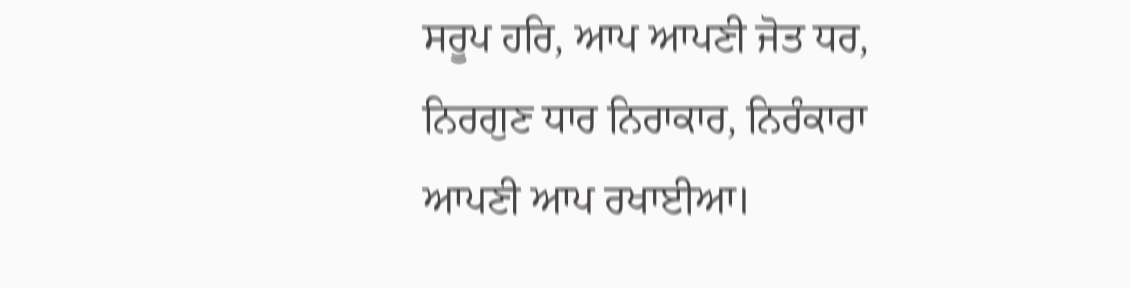ਸਰੂਪ ਹਰਿ, ਆਪ ਆਪਣੀ ਜੋਤ ਧਰ, ਨਿਰਗੁਣ ਧਾਰ ਨਿਰਾਕਾਰ, ਨਿਰੰਕਾਰਾ ਆਪਣੀ ਆਪ ਰਖਾਈਆ।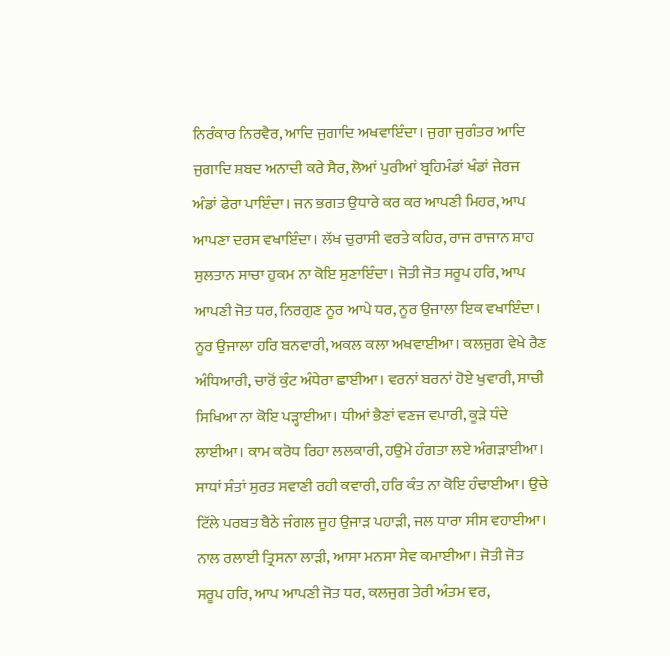ਨਿਰੰਕਾਰ ਨਿਰਵੈਰ, ਆਦਿ ਜੁਗਾਦਿ ਅਖਵਾਇੰਦਾ। ਜੁਗਾ ਜੁਗੰਤਰ ਆਦਿ ਜੁਗਾਦਿ ਸ਼ਬਦ ਅਨਾਦੀ ਕਰੇ ਸੈਰ, ਲੋਆਂ ਪੁਰੀਆਂ ਬ੍ਰਹਿਮੰਡਾਂ ਖੰਡਾਂ ਜੇਰਜ ਅੰਡਾਂ ਫੇਰਾ ਪਾਇੰਦਾ। ਜਨ ਭਗਤ ਉਧਾਰੇ ਕਰ ਕਰ ਆਪਣੀ ਮਿਹਰ, ਆਪ ਆਪਣਾ ਦਰਸ ਵਖਾਇੰਦਾ। ਲੱਖ ਚੁਰਾਸੀ ਵਰਤੇ ਕਹਿਰ, ਰਾਜ ਰਾਜਾਨ ਸ਼ਾਹ ਸੁਲਤਾਨ ਸਾਚਾ ਹੁਕਮ ਨਾ ਕੋਇ ਸੁਣਾਇੰਦਾ। ਜੋਤੀ ਜੋਤ ਸਰੂਪ ਹਰਿ, ਆਪ ਆਪਣੀ ਜੋਤ ਧਰ, ਨਿਰਗੁਣ ਨੂਰ ਆਪੇ ਧਰ, ਨੂਰ ਉਜਾਲਾ ਇਕ ਵਖਾਇੰਦਾ। ਨੂਰ ਉਜਾਲਾ ਹਰਿ ਬਨਵਾਰੀ, ਅਕਲ ਕਲਾ ਅਖਵਾਈਆ। ਕਲਜੁਗ ਵੇਖੇ ਰੈਣ ਅੰਧਿਆਰੀ, ਚਾਰੋਂ ਕੁੰਟ ਅੰਧੇਰਾ ਛਾਈਆ। ਵਰਨਾਂ ਬਰਨਾਂ ਹੋਏ ਖੁਵਾਰੀ, ਸਾਚੀ ਸਿਖਿਆ ਨਾ ਕੋਇ ਪੜ੍ਹਾਈਆ। ਧੀਆਂ ਭੈਣਾਂ ਵਣਜ ਵਪਾਰੀ, ਕੂੜੇ ਧੰਦੇ ਲਾਈਆ। ਕਾਮ ਕਰੋਧ ਰਿਹਾ ਲਲਕਾਰੀ, ਹਉਮੇ ਹੰਗਤਾ ਲਏ ਅੰਗੜਾਈਆ। ਸਾਧਾਂ ਸੰਤਾਂ ਸੁਰਤ ਸਵਾਣੀ ਰਹੀ ਕਵਾਰੀ, ਹਰਿ ਕੰਤ ਨਾ ਕੋਇ ਹੰਢਾਈਆ। ਉਚੇ ਟਿੱਲੇ ਪਰਬਤ ਬੈਠੇ ਜੰਗਲ ਜੂਹ ਉਜਾੜ ਪਹਾੜੀ, ਜਲ ਧਾਰਾ ਸੀਸ ਵਹਾਈਆ। ਨਾਲ ਰਲਾਈ ਤ੍ਰਿਸਨਾ ਲਾੜੀ, ਆਸਾ ਮਨਸਾ ਸੇਵ ਕਮਾਈਆ। ਜੋਤੀ ਜੋਤ ਸਰੂਪ ਹਰਿ, ਆਪ ਆਪਣੀ ਜੋਤ ਧਰ, ਕਲਜੁਗ ਤੇਰੀ ਅੰਤਮ ਵਰ,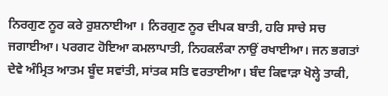ਨਿਰਗੁਣ ਨੂਰ ਕਰੇ ਰੁਸ਼ਨਾਈਆ । ਨਿਰਗੁਣ ਨੂਰ ਦੀਪਕ ਬਾਤੀ, ਹਰਿ ਸਾਚੇ ਸਚ ਜਗਾਈਆ। ਪਰਗਟ ਹੋਇਆ ਕਮਲਾਪਾਤੀ, ਨਿਹਕਲੰਕਾ ਨਾਉਂ ਰਖਾਈਆ। ਜਨ ਭਗਤਾਂ ਦੇਵੇ ਅੰਮ੍ਰਿਤ ਆਤਮ ਬੂੰਦ ਸਵਾਂਤੀ, ਸਾਂਤਕ ਸਤਿ ਵਰਤਾਈਆ। ਬੰਦ ਕਿਵਾੜਾ ਖੋਲ੍ਹੇ ਤਾਕੀ,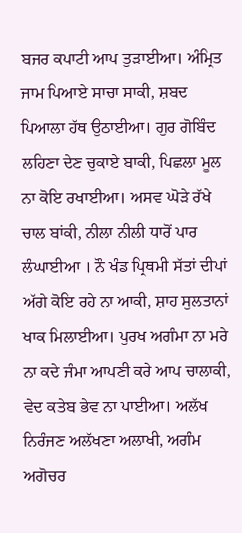ਬਜਰ ਕਪਾਟੀ ਆਪ ਤੁੜਾਈਆ। ਅੰਮ੍ਰਿਤ ਜਾਮ ਪਿਆਏ ਸਾਚਾ ਸਾਕੀ, ਸ਼ਬਦ ਪਿਆਲਾ ਹੱਥ ਉਠਾਈਆ। ਗੁਰ ਗੋਬਿੰਦ ਲਹਿਣਾ ਦੇਣ ਚੁਕਾਏ ਬਾਕੀ, ਪਿਛਲਾ ਮੂਲ ਨਾ ਕੋਇ ਰਖਾਈਆ। ਅਸਵ ਘੋੜੇ ਰੱਖੇ ਚਾਲ ਬਾਂਕੀ, ਨੀਲਾ ਨੀਲੀ ਧਾਰੋਂ ਪਾਰ ਲੰਘਾਈਆ । ਨੌ ਖੰਡ ਪ੍ਰਿਥਮੀ ਸੱਤਾਂ ਦੀਪਾਂ ਅੱਗੇ ਕੋਇ ਰਹੇ ਨਾ ਆਕੀ, ਸ਼ਾਹ ਸੁਲਤਾਨਾਂ ਖਾਕ ਮਿਲਾਈਆ। ਪੁਰਖ ਅਗੰਮਾ ਨਾ ਮਰੇ ਨਾ ਕਦੇ ਜੰਮਾ ਆਪਣੀ ਕਰੇ ਆਪ ਚਾਲਾਕੀ, ਵੇਦ ਕਤੇਬ ਭੇਵ ਨਾ ਪਾਈਆ। ਅਲੱਖ ਨਿਰੰਜਣ ਅਲੱਖਣਾ ਅਲਾਖੀ, ਅਗੰਮ ਅਗੋਚਰ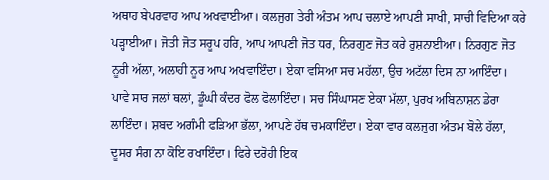ਅਥਾਹ ਬੇਪਰਵਾਹ ਆਪ ਅਖਵਾਈਆ। ਕਲਜੁਗ ਤੇਰੀ ਅੰਤਮ ਆਪ ਚਲਾਏ ਆਪਣੀ ਸਾਖੀ, ਸਾਚੀ ਵਿਦਿਆ ਕਰੇ ਪੜ੍ਹਾਈਆ। ਜੋਤੀ ਜੋਤ ਸਰੂਪ ਹਰਿ, ਆਪ ਆਪਣੀ ਜੋਤ ਧਰ, ਨਿਰਗੁਣ ਜੋਤ ਕਰੇ ਰੁਸ਼ਨਾਈਆ। ਨਿਰਗੁਣ ਜੋਤ ਨੂਰੀ ਅੱਲਾ, ਅਲਾਹੀ ਨੂਰ ਆਪ ਅਖਵਾਇੰਦਾ। ਏਕਾ ਵਸਿਆ ਸਚ ਮਹੱਲਾ, ਉਚ ਅਟੱਲਾ ਦਿਸ ਨਾ ਆਇੰਦਾ। ਪਾਵੇ ਸਾਰ ਜਲਾਂ ਥਲਾਂ, ਡੂੰਘੀ ਕੰਦਰ ਫੋਲ ਫੋਲਾਇੰਦਾ। ਸਚ ਸਿੰਘਾਸਣ ਏਕਾ ਮੱਲਾ, ਪੁਰਖ ਅਬਿਨਾਸ਼ਨ ਡੇਰਾ ਲਾਇੰਦਾ। ਸ਼ਬਦ ਅਗੰਮੀ ਫੜਿਆ ਭੱਲਾ, ਆਪਣੇ ਹੱਥ ਚਮਕਾਇੰਦਾ। ਏਕਾ ਵਾਰ ਕਲਜੁਗ ਅੰਤਮ ਬੋਲੇ ਹੱਲਾ, ਦੂਸਰ ਸੰਗ ਨਾ ਕੋਇ ਰਖਾਇੰਦਾ। ਫਿਰੇ ਦਰੋਹੀ ਇਕ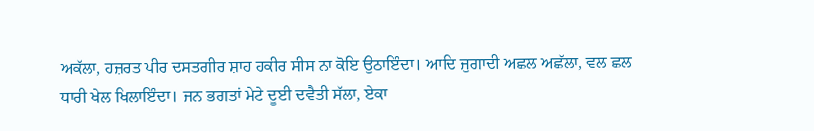ਅਕੱਲਾ, ਹਜ਼ਰਤ ਪੀਰ ਦਸਤਗੀਰ ਸ਼ਾਹ ਹਕੀਰ ਸੀਸ ਨਾ ਕੋਇ ਉਠਾਇੰਦਾ। ਆਦਿ ਜੁਗਾਦੀ ਅਛਲ ਅਛੱਲਾ, ਵਲ ਛਲ ਧਾਰੀ ਖੇਲ ਖਿਲਾਇੰਦਾ। ਜਨ ਭਗਤਾਂ ਮੇਟੇ ਦੂਈ ਦਵੈਤੀ ਸੱਲਾ, ਏਕਾ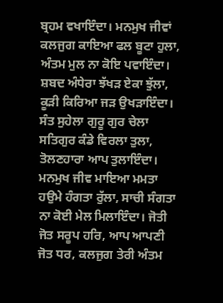ਬ੍ਰਹਮ ਵਖਾਇੰਦਾ। ਮਨਮੁਖ ਜੀਵਾਂ ਕਲਜੁਗ ਕਾਇਆ ਫਲ ਬੂਟਾ ਹੁਲਾ, ਅੰਤਮ ਮੁਲ ਨਾ ਕੋਇ ਪਵਾਇੰਦਾ। ਸ਼ਬਦ ਅੰਧੇਰਾ ਝੱਖੜ ਏਕਾ ਝੁੱਲਾ, ਕੂੜੀ ਕਿਰਿਆ ਜੜ ਉਖੜਾਇੰਦਾ। ਸੰਤ ਸੁਹੇਲਾ ਗੁਰੂ ਗੁਰ ਚੇਲਾ ਸਤਿਗੁਰ ਕੰਡੇ ਵਿਰਲਾ ਤੁਲਾ, ਤੋਲਣਹਾਰਾ ਆਪ ਤੁਲਾਇੰਦਾ। ਮਨਮੁਖ ਜੀਵ ਮਾਇਆ ਮਮਤਾ ਹਉਮੇ ਹੰਗਤਾ ਰੁੱਲਾ, ਸਾਚੀ ਸੰਗਤਾ ਨਾ ਕੋਈ ਮੇਲ ਮਿਲਾਇੰਦਾ। ਜੋਤੀ ਜੋਤ ਸਰੂਪ ਹਰਿ, ਆਪ ਆਪਣੀ ਜੋਤ ਧਰ, ਕਲਜੁਗ ਤੇਰੀ ਅੰਤਮ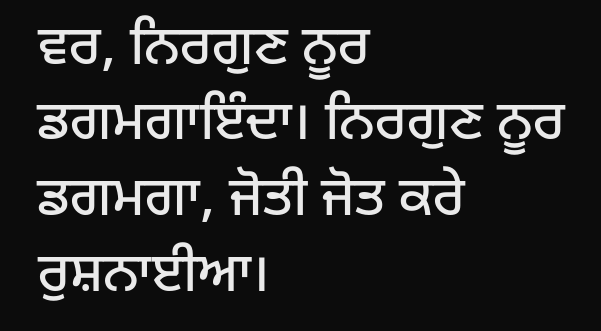ਵਰ, ਨਿਰਗੁਣ ਨੂਰ ਡਗਮਗਾਇੰਦਾ। ਨਿਰਗੁਣ ਨੂਰ ਡਗਮਗਾ, ਜੋਤੀ ਜੋਤ ਕਰੇ ਰੁਸ਼ਨਾਈਆ।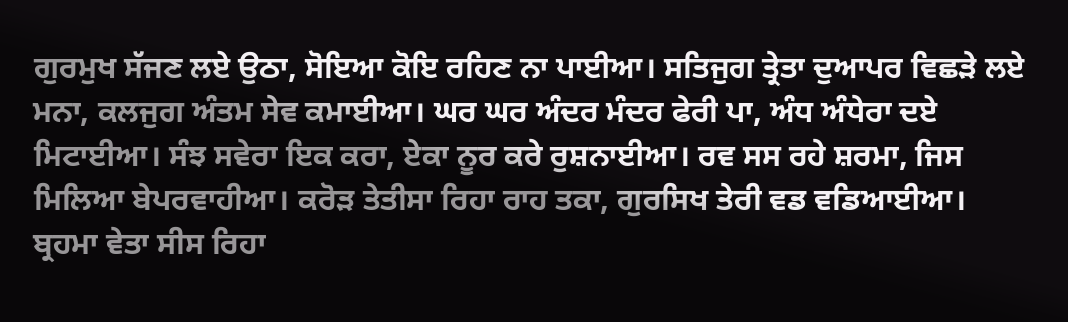ਗੁਰਮੁਖ ਸੱਜਣ ਲਏ ਉਠਾ, ਸੋਇਆ ਕੋਇ ਰਹਿਣ ਨਾ ਪਾਈਆ। ਸਤਿਜੁਗ ਤ੍ਰੇਤਾ ਦੁਆਪਰ ਵਿਛੜੇ ਲਏ ਮਨਾ, ਕਲਜੁਗ ਅੰਤਮ ਸੇਵ ਕਮਾਈਆ। ਘਰ ਘਰ ਅੰਦਰ ਮੰਦਰ ਫੇਰੀ ਪਾ, ਅੰਧ ਅੰਧੇਰਾ ਦਏ ਮਿਟਾਈਆ। ਸੰਝ ਸਵੇਰਾ ਇਕ ਕਰਾ, ਏਕਾ ਨੂਰ ਕਰੇ ਰੁਸ਼ਨਾਈਆ। ਰਵ ਸਸ ਰਹੇ ਸ਼ਰਮਾ, ਜਿਸ ਮਿਲਿਆ ਬੇਪਰਵਾਹੀਆ। ਕਰੋੜ ਤੇਤੀਸਾ ਰਿਹਾ ਰਾਹ ਤਕਾ, ਗੁਰਸਿਖ ਤੇਰੀ ਵਡ ਵਡਿਆਈਆ। ਬ੍ਰਹਮਾ ਵੇਤਾ ਸੀਸ ਰਿਹਾ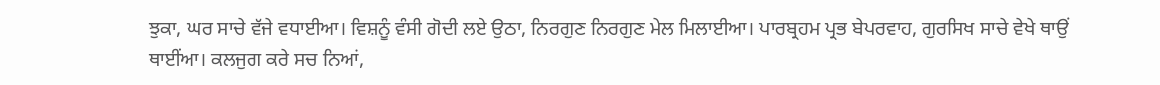ਝੁਕਾ, ਘਰ ਸਾਚੇ ਵੱਜੇ ਵਧਾਈਆ। ਵਿਸ਼ਨੂੰ ਵੰਸੀ ਗੋਦੀ ਲਏ ਉਠਾ, ਨਿਰਗੁਣ ਨਿਰਗੁਣ ਮੇਲ ਮਿਲਾਈਆ। ਪਾਰਬ੍ਰਹਮ ਪ੍ਰਭ ਬੇਪਰਵਾਹ, ਗੁਰਸਿਖ ਸਾਚੇ ਵੇਖੇ ਥਾਉਂ ਥਾਈਂਆ। ਕਲਜੁਗ ਕਰੇ ਸਚ ਨਿਆਂ,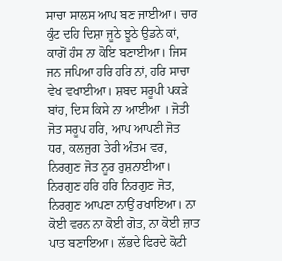ਸਾਚਾ ਸਾਲਸ ਆਪ ਬਣ ਜਾਈਆ। ਚਾਰ ਕੁੰਟ ਦਹਿ ਦਿਸ਼ਾ ਜੂਠੇ ਝੂਠੇ ਉਡਨੇ ਕਾਂ, ਕਾਗੋਂ ਹੰਸ ਨਾ ਕੋਇ ਬਣਾਈਆ। ਜਿਸ ਜਨ ਜਪਿਆ ਹਰਿ ਹਰਿ ਨਾਂ, ਹਰਿ ਸਾਚਾ ਵੇਖ ਵਖਾਈਆ। ਸ਼ਬਦ ਸਰੂਪੀ ਪਕੜੇ ਬਾਂਹ, ਦਿਸ ਕਿਸੇ ਨਾ ਆਈਆ । ਜੋਤੀ ਜੋਤ ਸਰੂਪ ਹਰਿ, ਆਪ ਆਪਣੀ ਜੋਤ ਧਰ, ਕਲਜੁਗ ਤੇਰੀ ਅੰਤਮ ਵਰ, ਨਿਰਗੁਣ ਜੋਤ ਨੂਰ ਰੁਸ਼ਨਾਈਆ। ਨਿਰਗੁਣ ਹਰਿ ਹਰਿ ਨਿਰਗੁਣ ਜੋਤ, ਨਿਰਗੁਣ ਆਪਣਾ ਨਾਉਂ ਰਖਾਇਆ। ਨਾ ਕੋਈ ਵਰਨ ਨਾ ਕੋਈ ਗੋਤ, ਨਾ ਕੋਈ ਜ਼ਾਤ ਪਾਤ ਬਣਾਇਆ। ਲੱਭਦੇ ਫਿਰਦੇ ਕੋਟੀ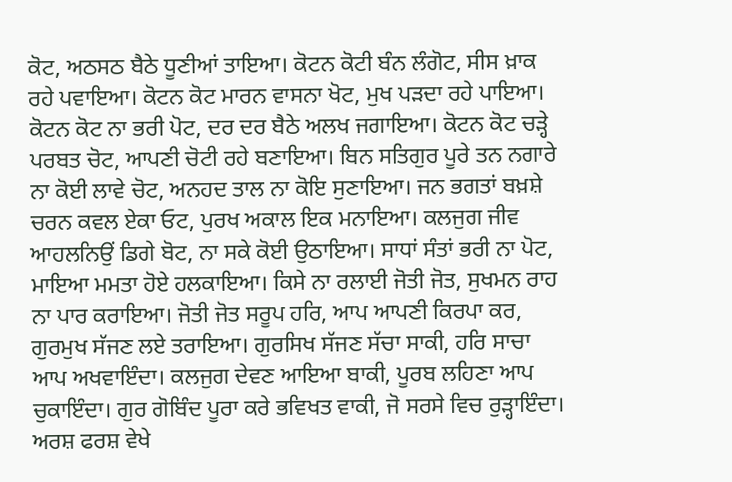ਕੋਟ, ਅਠਸਠ ਬੈਠੇ ਧੂਣੀਆਂ ਤਾਇਆ। ਕੋਟਨ ਕੋਟੀ ਬੰਨ ਲੰਗੋਟ, ਸੀਸ ਖ਼ਾਕ ਰਹੇ ਪਵਾਇਆ। ਕੋਟਨ ਕੋਟ ਮਾਰਨ ਵਾਸਨਾ ਖੋਟ, ਮੁਖ ਪੜਦਾ ਰਹੇ ਪਾਇਆ। ਕੋਟਨ ਕੋਟ ਨਾ ਭਰੀ ਪੋਟ, ਦਰ ਦਰ ਬੈਠੇ ਅਲਖ ਜਗਾਇਆ। ਕੋਟਨ ਕੋਟ ਚੜ੍ਹੇ ਪਰਬਤ ਚੋਟ, ਆਪਣੀ ਚੋਟੀ ਰਹੇ ਬਣਾਇਆ। ਬਿਨ ਸਤਿਗੁਰ ਪੂਰੇ ਤਨ ਨਗਾਰੇ ਨਾ ਕੋਈ ਲਾਵੇ ਚੋਟ, ਅਨਹਦ ਤਾਲ ਨਾ ਕੋਇ ਸੁਣਾਇਆ। ਜਨ ਭਗਤਾਂ ਬਖ਼ਸ਼ੇ ਚਰਨ ਕਵਲ ਏਕਾ ਓਟ, ਪੁਰਖ ਅਕਾਲ ਇਕ ਮਨਾਇਆ। ਕਲਜੁਗ ਜੀਵ ਆਹਲਨਿਉਂ ਡਿਗੇ ਬੋਟ, ਨਾ ਸਕੇ ਕੋਈ ਉਠਾਇਆ। ਸਾਧਾਂ ਸੰਤਾਂ ਭਰੀ ਨਾ ਪੋਟ, ਮਾਇਆ ਮਮਤਾ ਹੋਏ ਹਲਕਾਇਆ। ਕਿਸੇ ਨਾ ਰਲਾਈ ਜੋਤੀ ਜੋਤ, ਸੁਖਮਨ ਰਾਹ ਨਾ ਪਾਰ ਕਰਾਇਆ। ਜੋਤੀ ਜੋਤ ਸਰੂਪ ਹਰਿ, ਆਪ ਆਪਣੀ ਕਿਰਪਾ ਕਰ, ਗੁਰਮੁਖ ਸੱਜਣ ਲਏ ਤਰਾਇਆ। ਗੁਰਸਿਖ ਸੱਜਣ ਸੱਚਾ ਸਾਕੀ, ਹਰਿ ਸਾਚਾ ਆਪ ਅਖਵਾਇੰਦਾ। ਕਲਜੁਗ ਦੇਵਣ ਆਇਆ ਬਾਕੀ, ਪੂਰਬ ਲਹਿਣਾ ਆਪ ਚੁਕਾਇੰਦਾ। ਗੁਰ ਗੋਬਿੰਦ ਪੂਰਾ ਕਰੇ ਭਵਿਖਤ ਵਾਕੀ, ਜੋ ਸਰਸੇ ਵਿਚ ਰੁੜ੍ਹਾਇੰਦਾ। ਅਰਸ਼ ਫਰਸ਼ ਵੇਖੇ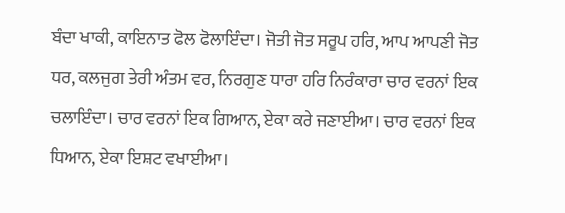ਬੰਦਾ ਖਾਕੀ, ਕਾਇਨਾਤ ਫੋਲ ਫੋਲਾਇੰਦਾ। ਜੋਤੀ ਜੋਤ ਸਰੂਪ ਹਰਿ, ਆਪ ਆਪਣੀ ਜੋਤ ਧਰ, ਕਲਜੁਗ ਤੇਰੀ ਅੰਤਮ ਵਰ, ਨਿਰਗੁਣ ਧਾਰਾ ਹਰਿ ਨਿਰੰਕਾਰਾ ਚਾਰ ਵਰਨਾਂ ਇਕ ਚਲਾਇੰਦਾ। ਚਾਰ ਵਰਨਾਂ ਇਕ ਗਿਆਨ, ਏਕਾ ਕਰੇ ਜਣਾਈਆ। ਚਾਰ ਵਰਨਾਂ ਇਕ ਧਿਆਨ, ਏਕਾ ਇਸ਼ਟ ਵਖਾਈਆ।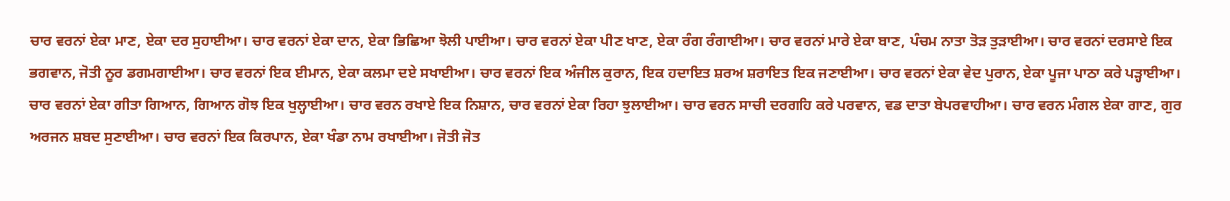ਚਾਰ ਵਰਨਾਂ ਏਕਾ ਮਾਣ, ਏਕਾ ਦਰ ਸੁਹਾਈਆ। ਚਾਰ ਵਰਨਾਂ ਏਕਾ ਦਾਨ, ਏਕਾ ਭਿਛਿਆ ਝੋਲੀ ਪਾਈਆ। ਚਾਰ ਵਰਨਾਂ ਏਕਾ ਪੀਣ ਖਾਣ, ਏਕਾ ਰੰਗ ਰੰਗਾਈਆ। ਚਾਰ ਵਰਨਾਂ ਮਾਰੇ ਏਕਾ ਬਾਣ, ਪੰਚਮ ਨਾਤਾ ਤੋੜ ਤੁੜਾਈਆ। ਚਾਰ ਵਰਨਾਂ ਦਰਸਾਏ ਇਕ ਭਗਵਾਨ, ਜੋਤੀ ਨੂਰ ਡਗਮਗਾਈਆ। ਚਾਰ ਵਰਨਾਂ ਇਕ ਈਮਾਨ, ਏਕਾ ਕਲਮਾ ਦਏ ਸਖਾਈਆ। ਚਾਰ ਵਰਨਾਂ ਇਕ ਅੰਜੀਲ ਕੁਰਾਨ, ਇਕ ਹਦਾਇਤ ਸ਼ਰਅ ਸ਼ਰਾਇਤ ਇਕ ਜਣਾਈਆ। ਚਾਰ ਵਰਨਾਂ ਏਕਾ ਵੇਦ ਪੁਰਾਨ, ਏਕਾ ਪੂਜਾ ਪਾਠਾ ਕਰੇ ਪੜ੍ਹਾਈਆ। ਚਾਰ ਵਰਨਾਂ ਏਕਾ ਗੀਤਾ ਗਿਆਨ, ਗਿਆਨ ਗੋਝ ਇਕ ਖੁਲ੍ਹਾਈਆ। ਚਾਰ ਵਰਨ ਰਖਾਏ ਇਕ ਨਿਸ਼ਾਨ, ਚਾਰ ਵਰਨਾਂ ਏਕਾ ਰਿਹਾ ਝੁਲਾਈਆ। ਚਾਰ ਵਰਨ ਸਾਚੀ ਦਰਗਹਿ ਕਰੇ ਪਰਵਾਨ, ਵਡ ਦਾਤਾ ਬੇਪਰਵਾਹੀਆ। ਚਾਰ ਵਰਨ ਮੰਗਲ ਏਕਾ ਗਾਣ, ਗੁਰ ਅਰਜਨ ਸ਼ਬਦ ਸੁਣਾਈਆ। ਚਾਰ ਵਰਨਾਂ ਇਕ ਕਿਰਪਾਨ, ਏਕਾ ਖੰਡਾ ਨਾਮ ਰਖਾਈਆ। ਜੋਤੀ ਜੋਤ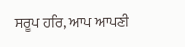ਸਰੂਪ ਹਰਿ, ਆਪ ਆਪਣੀ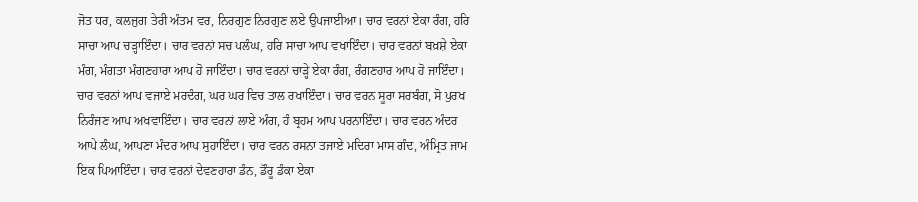ਜੋਤ ਧਰ, ਕਲਜੁਗ ਤੇਰੀ ਅੰਤਮ ਵਰ, ਨਿਰਗੁਣ ਨਿਰਗੁਣ ਲਏ ਉਪਜਾਈਆ। ਚਾਰ ਵਰਨਾਂ ਏਕਾ ਰੰਗ, ਹਰਿ ਸਾਚਾ ਆਪ ਚੜ੍ਹਾਇੰਦਾ। ਚਾਰ ਵਰਨਾਂ ਸਚ ਪਲੰਘ, ਹਰਿ ਸਾਚਾ ਆਪ ਵਖਾਇੰਦਾ। ਚਾਰ ਵਰਨਾਂ ਬਖ਼ਸ਼ੇ ਏਕਾ ਮੰਗ, ਮੰਗਤਾ ਮੰਗਣਹਾਰਾ ਆਪ ਹੋ ਜਾਇੰਦਾ। ਚਾਰ ਵਰਨਾਂ ਚਾੜ੍ਹੇ ਏਕਾ ਰੰਗ, ਰੰਗਣਹਾਰ ਆਪ ਹੋ ਜਾਇੰਦਾ। ਚਾਰ ਵਰਨਾਂ ਆਪ ਵਜਾਏ ਮਰਦੰਗ, ਘਰ ਘਰ ਵਿਚ ਤਾਲ ਰਖਾਇੰਦਾ। ਚਾਰ ਵਰਨ ਸੂਰਾ ਸਰਬੰਗ, ਸੋ ਪੁਰਖ ਨਿਰੰਜਣ ਆਪ ਅਖਵਾਇੰਦਾ। ਚਾਰ ਵਰਨਾਂ ਲਾਏ ਅੰਗ, ਹੰ ਬ੍ਰਹਮ ਆਪ ਪਰਨਾਇੰਦਾ। ਚਾਰ ਵਰਨ ਅੰਦਰ ਆਪੇ ਲੰਘ, ਆਪਣਾ ਮੰਦਰ ਆਪ ਸੁਹਾਇੰਦਾ। ਚਾਰ ਵਰਨ ਰਸਨਾ ਤਜਾਏ ਮਦਿਰਾ ਮਾਸ ਗੰਦ, ਅੰਮ੍ਰਿਤ ਜਾਮ ਇਕ ਪਿਆਇੰਦਾ। ਚਾਰ ਵਰਨਾਂ ਦੇਵਣਹਾਰਾ ਡੰਨ, ਡੌਰੂ ਡੰਕਾ ਏਕਾ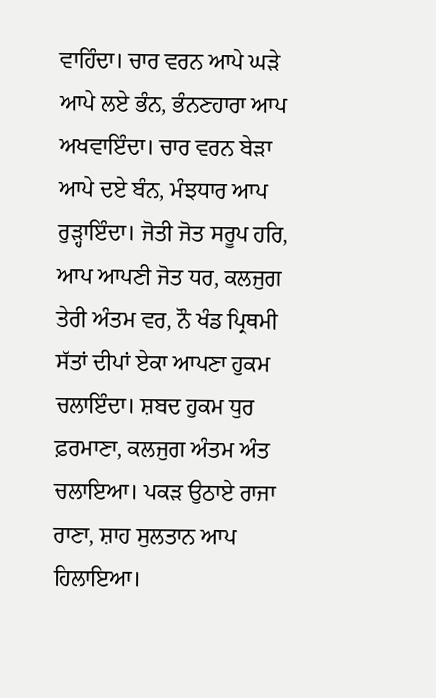ਵਾਹਿੰਦਾ। ਚਾਰ ਵਰਨ ਆਪੇ ਘੜੇ ਆਪੇ ਲਏ ਭੰਨ, ਭੰਨਣਹਾਰਾ ਆਪ ਅਖਵਾਇੰਦਾ। ਚਾਰ ਵਰਨ ਬੇੜਾ ਆਪੇ ਦਏ ਬੰਨ, ਮੰਝਧਾਰ ਆਪ ਰੁੜ੍ਹਾਇੰਦਾ। ਜੋਤੀ ਜੋਤ ਸਰੂਪ ਹਰਿ, ਆਪ ਆਪਣੀ ਜੋਤ ਧਰ, ਕਲਜੁਗ ਤੇਰੀ ਅੰਤਮ ਵਰ, ਨੌ ਖੰਡ ਪ੍ਰਿਥਮੀ ਸੱਤਾਂ ਦੀਪਾਂ ਏਕਾ ਆਪਣਾ ਹੁਕਮ ਚਲਾਇੰਦਾ। ਸ਼ਬਦ ਹੁਕਮ ਧੁਰ ਫ਼ਰਮਾਣਾ, ਕਲਜੁਗ ਅੰਤਮ ਅੰਤ ਚਲਾਇਆ। ਪਕੜ ਉਠਾਏ ਰਾਜਾ ਰਾਣਾ, ਸ਼ਾਹ ਸੁਲਤਾਨ ਆਪ ਹਿਲਾਇਆ।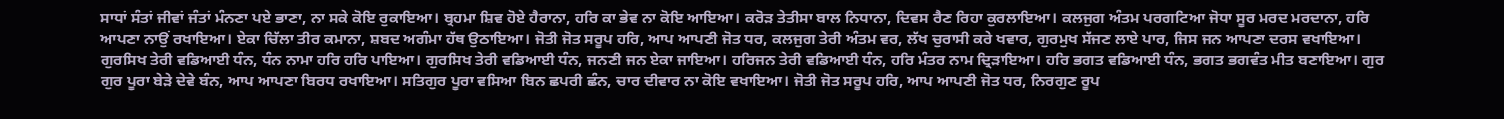ਸਾਧਾਂ ਸੰਤਾਂ ਜੀਵਾਂ ਜੰਤਾਂ ਮੰਨਣਾ ਪਏ ਭਾਣਾ, ਨਾ ਸਕੇ ਕੋਇ ਰੁਕਾਇਆ। ਬ੍ਰਹਮਾ ਸ਼ਿਵ ਹੋਏ ਹੈਰਾਨਾ, ਹਰਿ ਕਾ ਭੇਵ ਨਾ ਕੋਇ ਆਇਆ। ਕਰੋੜ ਤੇਤੀਸਾ ਬਾਲ ਨਿਧਾਨਾ, ਦਿਵਸ ਰੈਣ ਰਿਹਾ ਕੁਰਲਾਇਆ। ਕਲਜੁਗ ਅੰਤਮ ਪਰਗਟਿਆ ਜੋਧਾ ਸੂਰ ਮਰਦ ਮਰਦਾਨਾ, ਹਰਿ ਆਪਣਾ ਨਾਉਂ ਰਖਾਇਆ। ਏਕਾ ਚਿੱਲਾ ਤੀਰ ਕਮਾਨਾ, ਸ਼ਬਦ ਅਗੰਮਾ ਹੱਥ ਉਠਾਇਆ। ਜੋਤੀ ਜੋਤ ਸਰੂਪ ਹਰਿ, ਆਪ ਆਪਣੀ ਜੋਤ ਧਰ, ਕਲਜੁਗ ਤੇਰੀ ਅੰਤਮ ਵਰ, ਲੱਖ ਚੁਰਾਸੀ ਕਰੇ ਖਵਾਰ, ਗੁਰਮੁਖ ਸੱਜਣ ਲਾਏ ਪਾਰ, ਜਿਸ ਜਨ ਆਪਣਾ ਦਰਸ ਵਖਾਇਆ। ਗੁਰਸਿਖ ਤੇਰੀ ਵਡਿਆਈ ਧੰਨ, ਧੰਨ ਨਾਮਾ ਹਰਿ ਹਰਿ ਪਾਇਆ। ਗੁਰਸਿਖ ਤੇਰੀ ਵਡਿਆਈ ਧੰਨ, ਜਨਣੀ ਜਨ ਏਕਾ ਜਾਇਆ। ਹਰਿਜਨ ਤੇਰੀ ਵਡਿਆਈ ਧੰਨ, ਹਰਿ ਮੰਤਰ ਨਾਮ ਦ੍ਰਿੜਾਇਆ। ਹਰਿ ਭਗਤ ਵਡਿਆਈ ਧੰਨ, ਭਗਤ ਭਗਵੰਤ ਮੀਤ ਬਣਾਇਆ। ਗੁਰ ਗੁਰ ਪੂਰਾ ਬੇੜੇ ਦੇਵੇ ਬੰਨ, ਆਪ ਆਪਣਾ ਬਿਰਧ ਰਖਾਇਆ। ਸਤਿਗੁਰ ਪੂਰਾ ਵਸਿਆ ਬਿਨ ਛਪਰੀ ਛੰਨ, ਚਾਰ ਦੀਵਾਰ ਨਾ ਕੋਇ ਵਖਾਇਆ। ਜੋਤੀ ਜੋਤ ਸਰੂਪ ਹਰਿ, ਆਪ ਆਪਣੀ ਜੋਤ ਧਰ, ਨਿਰਗੁਣ ਰੂਪ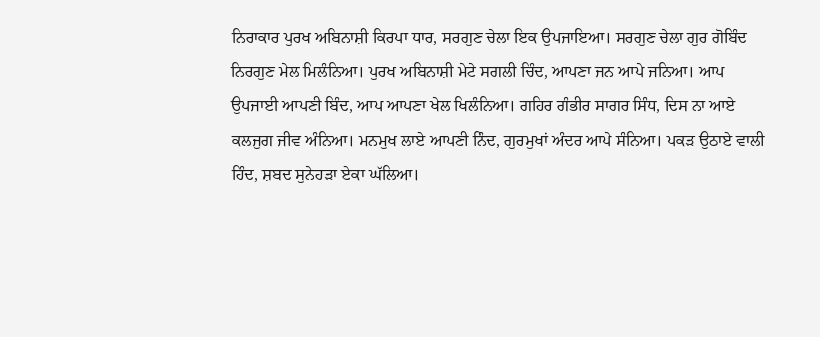ਨਿਰਾਕਾਰ ਪੁਰਖ ਅਬਿਨਾਸ਼ੀ ਕਿਰਪਾ ਧਾਰ, ਸਰਗੁਣ ਚੇਲਾ ਇਕ ਉਪਜਾਇਆ। ਸਰਗੁਣ ਚੇਲਾ ਗੁਰ ਗੋਬਿੰਦ ਨਿਰਗੁਣ ਮੇਲ ਮਿਲੰਨਿਆ। ਪੁਰਖ ਅਬਿਨਾਸ਼ੀ ਮੇਟੇ ਸਗਲੀ ਚਿੰਦ, ਆਪਣਾ ਜਨ ਆਪੇ ਜਨਿਆ। ਆਪ ਉਪਜਾਈ ਆਪਣੀ ਬਿੰਦ, ਆਪ ਆਪਣਾ ਖੇਲ ਖਿਲੰਨਿਆ। ਗਹਿਰ ਗੰਭੀਰ ਸਾਗਰ ਸਿੰਧ, ਦਿਸ ਨਾ ਆਏ ਕਲਜੁਗ ਜੀਵ ਅੰਨਿਆ। ਮਨਮੁਖ ਲਾਏ ਆਪਣੀ ਨਿੰਦ, ਗੁਰਮੁਖਾਂ ਅੰਦਰ ਆਪੇ ਸੰਨਿਆ। ਪਕੜ ਉਠਾਏ ਵਾਲੀ ਹਿੰਦ, ਸ਼ਬਦ ਸੁਨੇਹੜਾ ਏਕਾ ਘੱਲਿਆ।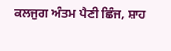ਕਲਜੁਗ ਅੰਤਮ ਪੈਣੀ ਛਿੰਜ, ਸ਼ਾਹ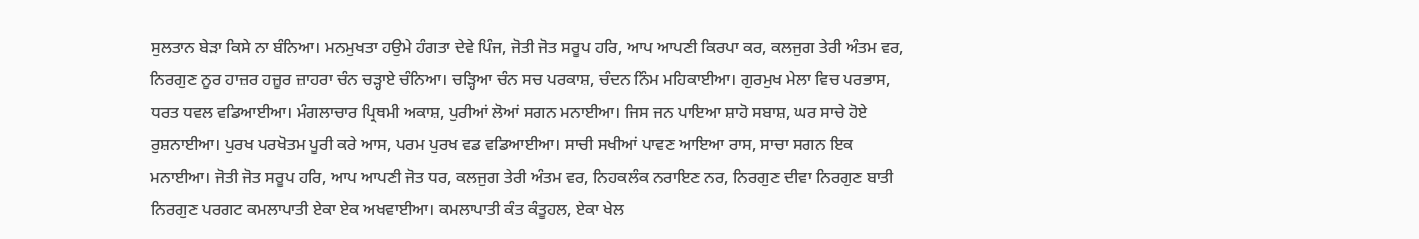ਸੁਲਤਾਨ ਬੇੜਾ ਕਿਸੇ ਨਾ ਬੰਨਿਆ। ਮਨਮੁਖਤਾ ਹਉਮੇ ਹੰਗਤਾ ਦੇਵੇ ਪਿੰਜ, ਜੋਤੀ ਜੋਤ ਸਰੂਪ ਹਰਿ, ਆਪ ਆਪਣੀ ਕਿਰਪਾ ਕਰ, ਕਲਜੁਗ ਤੇਰੀ ਅੰਤਮ ਵਰ, ਨਿਰਗੁਣ ਨੂਰ ਹਾਜ਼ਰ ਹਜ਼ੂਰ ਜ਼ਾਹਰਾ ਚੰਨ ਚੜ੍ਹਾਏ ਚੰਨਿਆ। ਚੜ੍ਹਿਆ ਚੰਨ ਸਚ ਪਰਕਾਸ਼, ਚੰਦਨ ਨਿੰਮ ਮਹਿਕਾਈਆ। ਗੁਰਮੁਖ ਮੇਲਾ ਵਿਚ ਪਰਭਾਸ, ਧਰਤ ਧਵਲ ਵਡਿਆਈਆ। ਮੰਗਲਾਚਾਰ ਪ੍ਰਿਥਮੀ ਅਕਾਸ਼, ਪੁਰੀਆਂ ਲੋਆਂ ਸਗਨ ਮਨਾਈਆ। ਜਿਸ ਜਨ ਪਾਇਆ ਸ਼ਾਹੋ ਸਬਾਸ਼, ਘਰ ਸਾਚੇ ਹੋਏ ਰੁਸ਼ਨਾਈਆ। ਪੁਰਖ ਪਰਖੋਤਮ ਪੂਰੀ ਕਰੇ ਆਸ, ਪਰਮ ਪੁਰਖ ਵਡ ਵਡਿਆਈਆ। ਸਾਚੀ ਸਖੀਆਂ ਪਾਵਣ ਆਇਆ ਰਾਸ, ਸਾਚਾ ਸਗਨ ਇਕ ਮਨਾਈਆ। ਜੋਤੀ ਜੋਤ ਸਰੂਪ ਹਰਿ, ਆਪ ਆਪਣੀ ਜੋਤ ਧਰ, ਕਲਜੁਗ ਤੇਰੀ ਅੰਤਮ ਵਰ, ਨਿਹਕਲੰਕ ਨਰਾਇਣ ਨਰ, ਨਿਰਗੁਣ ਦੀਵਾ ਨਿਰਗੁਣ ਬਾਤੀ ਨਿਰਗੁਣ ਪਰਗਟ ਕਮਲਾਪਾਤੀ ਏਕਾ ਏਕ ਅਖਵਾਈਆ। ਕਮਲਾਪਾਤੀ ਕੰਤ ਕੰਤੂਹਲ, ਏਕਾ ਖੇਲ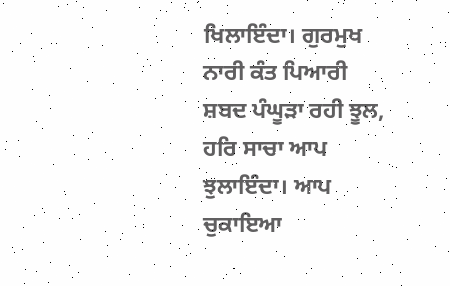ਖਿਲਾਇੰਦਾ। ਗੁਰਮੁਖ ਨਾਰੀ ਕੰਤ ਪਿਆਰੀ ਸ਼ਬਦ ਪੰਘੂੜਾ ਰਹੀ ਝੂਲ, ਹਰਿ ਸਾਚਾ ਆਪ ਝੁਲਾਇੰਦਾ। ਆਪ ਚੁਕਾਇਆ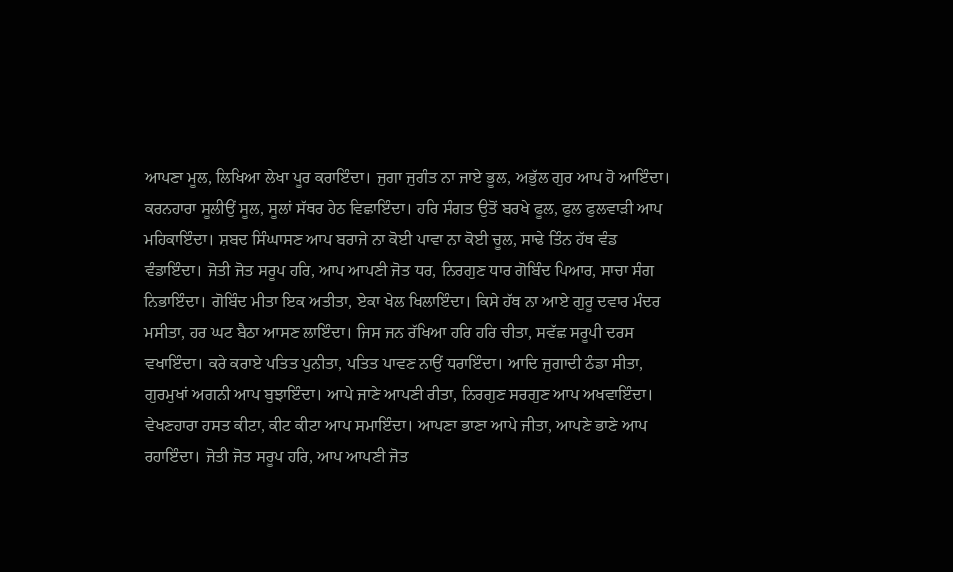ਆਪਣਾ ਮੂਲ, ਲਿਖਿਆ ਲੇਖਾ ਪੂਰ ਕਰਾਇੰਦਾ। ਜੁਗਾ ਜੁਗੰਤ ਨਾ ਜਾਏ ਭੂਲ, ਅਭੁੱਲ ਗੁਰ ਆਪ ਹੋ ਆਇੰਦਾ। ਕਰਨਹਾਰਾ ਸੂਲੀਉਂ ਸੂਲ, ਸੂਲਾਂ ਸੱਥਰ ਹੇਠ ਵਿਛਾਇੰਦਾ। ਹਰਿ ਸੰਗਤ ਉਤੋਂ ਬਰਖੇ ਫੂਲ, ਫੁਲ ਫੁਲਵਾੜੀ ਆਪ ਮਹਿਕਾਇੰਦਾ। ਸ਼ਬਦ ਸਿੰਘਾਸਣ ਆਪ ਬਰਾਜੇ ਨਾ ਕੋਈ ਪਾਵਾ ਨਾ ਕੋਈ ਚੂਲ, ਸਾਢੇ ਤਿੰਨ ਹੱਥ ਵੰਡ ਵੰਡਾਇੰਦਾ। ਜੋਤੀ ਜੋਤ ਸਰੂਪ ਹਰਿ, ਆਪ ਆਪਣੀ ਜੋਤ ਧਰ, ਨਿਰਗੁਣ ਧਾਰ ਗੋਬਿੰਦ ਪਿਆਰ, ਸਾਚਾ ਸੰਗ ਨਿਭਾਇੰਦਾ। ਗੋਬਿੰਦ ਮੀਤਾ ਇਕ ਅਤੀਤਾ, ਏਕਾ ਖੇਲ ਖਿਲਾਇੰਦਾ। ਕਿਸੇ ਹੱਥ ਨਾ ਆਏ ਗੁਰੂ ਦਵਾਰ ਮੰਦਰ ਮਸੀਤਾ, ਹਰ ਘਟ ਬੈਠਾ ਆਸਣ ਲਾਇੰਦਾ। ਜਿਸ ਜਨ ਰੱਖਿਆ ਹਰਿ ਹਰਿ ਚੀਤਾ, ਸਵੱਛ ਸਰੂਪੀ ਦਰਸ ਵਖਾਇੰਦਾ। ਕਰੇ ਕਰਾਏ ਪਤਿਤ ਪੁਨੀਤਾ, ਪਤਿਤ ਪਾਵਣ ਨਾਉਂ ਧਰਾਇੰਦਾ। ਆਦਿ ਜੁਗਾਦੀ ਠੰਡਾ ਸੀਤਾ, ਗੁਰਮੁਖਾਂ ਅਗਨੀ ਆਪ ਬੁਝਾਇੰਦਾ। ਆਪੇ ਜਾਣੇ ਆਪਣੀ ਰੀਤਾ, ਨਿਰਗੁਣ ਸਰਗੁਣ ਆਪ ਅਖਵਾਇੰਦਾ। ਵੇਖਣਹਾਰਾ ਹਸਤ ਕੀਟਾ, ਕੀਟ ਕੀਟਾ ਆਪ ਸਮਾਇੰਦਾ। ਆਪਣਾ ਭਾਣਾ ਆਪੇ ਜੀਤਾ, ਆਪਣੇ ਭਾਣੇ ਆਪ ਰਹਾਇੰਦਾ। ਜੋਤੀ ਜੋਤ ਸਰੂਪ ਹਰਿ, ਆਪ ਆਪਣੀ ਜੋਤ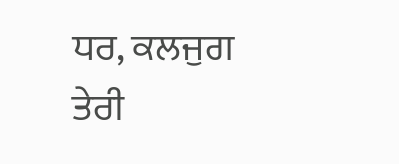ਧਰ, ਕਲਜੁਗ ਤੇਰੀ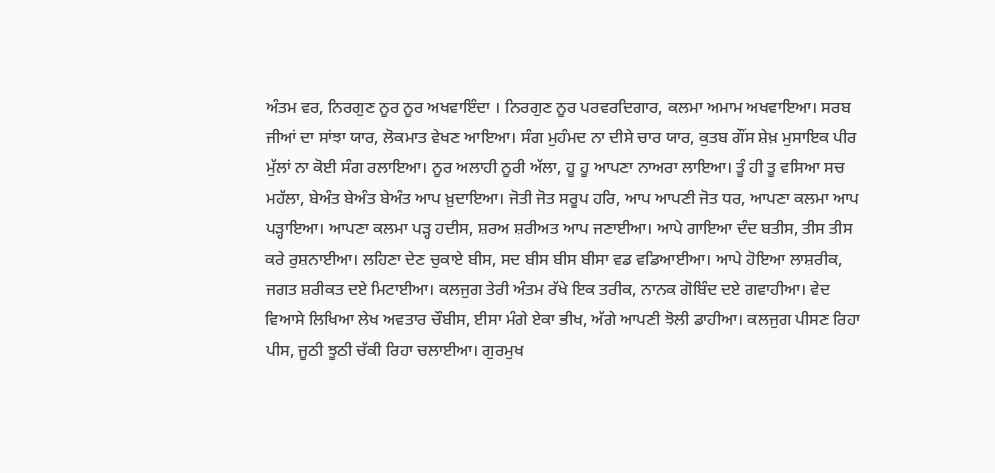ਅੰਤਮ ਵਰ, ਨਿਰਗੁਣ ਨੂਰ ਨੂਰ ਅਖਵਾਇੰਦਾ । ਨਿਰਗੁਣ ਨੂਰ ਪਰਵਰਦਿਗਾਰ, ਕਲਮਾ ਅਮਾਮ ਅਖਵਾਇਆ। ਸਰਬ ਜੀਆਂ ਦਾ ਸਾਂਝਾ ਯਾਰ, ਲੋਕਮਾਤ ਵੇਖਣ ਆਇਆ। ਸੰਗ ਮੁਹੰਮਦ ਨਾ ਦੀਸੇ ਚਾਰ ਯਾਰ, ਕੁਤਬ ਗੌਂਸ ਸ਼ੇਖ਼ ਮੁਸਾਇਕ ਪੀਰ ਮੁੱਲਾਂ ਨਾ ਕੋਈ ਸੰਗ ਰਲਾਇਆ। ਨੂਰ ਅਲਾਹੀ ਨੂਰੀ ਅੱਲਾ, ਹੂ ਹੂ ਆਪਣਾ ਨਾਅਰਾ ਲਾਇਆ। ਤੂੰ ਹੀ ਤੂ ਵਸਿਆ ਸਚ ਮਹੱਲਾ, ਬੇਅੰਤ ਬੇਅੰਤ ਬੇਅੰਤ ਆਪ ਖ਼ੁਦਾਇਆ। ਜੋਤੀ ਜੋਤ ਸਰੂਪ ਹਰਿ, ਆਪ ਆਪਣੀ ਜੋਤ ਧਰ, ਆਪਣਾ ਕਲਮਾ ਆਪ ਪੜ੍ਹਾਇਆ। ਆਪਣਾ ਕਲਮਾ ਪੜ੍ਹ ਹਦੀਸ, ਸ਼ਰਅ ਸ਼ਰੀਅਤ ਆਪ ਜਣਾਈਆ। ਆਪੇ ਗਾਇਆ ਦੰਦ ਬਤੀਸ, ਤੀਸ ਤੀਸ ਕਰੇ ਰੁਸ਼ਨਾਈਆ। ਲਹਿਣਾ ਦੇਣ ਚੁਕਾਏ ਬੀਸ, ਸਦ ਬੀਸ ਬੀਸ ਬੀਸਾ ਵਡ ਵਡਿਆਈਆ। ਆਪੇ ਹੋਇਆ ਲਾਸ਼ਰੀਕ, ਜਗਤ ਸ਼ਰੀਕਤ ਦਏ ਮਿਟਾਈਆ। ਕਲਜੁਗ ਤੇਰੀ ਅੰਤਮ ਰੱਖੇ ਇਕ ਤਰੀਕ, ਨਾਨਕ ਗੋਬਿੰਦ ਦਏ ਗਵਾਹੀਆ। ਵੇਦ ਵਿਆਸੇ ਲਿਖਿਆ ਲੇਖ ਅਵਤਾਰ ਚੌਬੀਸ, ਈਸਾ ਮੰਗੇ ਏਕਾ ਭੀਖ, ਅੱਗੇ ਆਪਣੀ ਝੋਲੀ ਡਾਹੀਆ। ਕਲਜੁਗ ਪੀਸਣ ਰਿਹਾ ਪੀਸ, ਜੂਠੀ ਝੂਠੀ ਚੱਕੀ ਰਿਹਾ ਚਲਾਈਆ। ਗੁਰਮੁਖ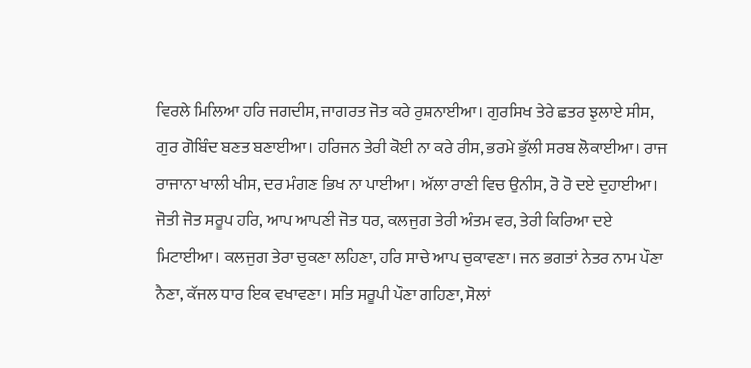ਵਿਰਲੇ ਮਿਲਿਆ ਹਰਿ ਜਗਦੀਸ, ਜਾਗਰਤ ਜੋਤ ਕਰੇ ਰੁਸ਼ਨਾਈਆ। ਗੁਰਸਿਖ ਤੇਰੇ ਛਤਰ ਝੁਲਾਏ ਸੀਸ, ਗੁਰ ਗੋਬਿੰਦ ਬਣਤ ਬਣਾਈਆ। ਹਰਿਜਨ ਤੇਰੀ ਕੋਈ ਨਾ ਕਰੇ ਰੀਸ, ਭਰਮੇ ਭੁੱਲੀ ਸਰਬ ਲੋਕਾਈਆ। ਰਾਜ ਰਾਜਾਨਾ ਖਾਲੀ ਖੀਸ, ਦਰ ਮੰਗਣ ਭਿਖ ਨਾ ਪਾਈਆ। ਅੱਲਾ ਰਾਣੀ ਵਿਚ ਉਨੀਸ, ਰੋ ਰੋ ਦਏ ਦੁਹਾਈਆ। ਜੋਤੀ ਜੋਤ ਸਰੂਪ ਹਰਿ, ਆਪ ਆਪਣੀ ਜੋਤ ਧਰ, ਕਲਜੁਗ ਤੇਰੀ ਅੰਤਮ ਵਰ, ਤੇਰੀ ਕਿਰਿਆ ਦਏ ਮਿਟਾਈਆ। ਕਲਜੁਗ ਤੇਰਾ ਚੁਕਣਾ ਲਹਿਣਾ, ਹਰਿ ਸਾਚੇ ਆਪ ਚੁਕਾਵਣਾ। ਜਨ ਭਗਤਾਂ ਨੇਤਰ ਨਾਮ ਪੌਣਾ ਨੈਣਾ, ਕੱਜਲ ਧਾਰ ਇਕ ਵਖਾਵਣਾ। ਸਤਿ ਸਰੂਪੀ ਪੌਣਾ ਗਹਿਣਾ, ਸੋਲਾਂ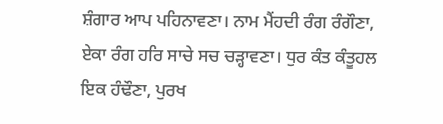ਸ਼ੰਗਾਰ ਆਪ ਪਹਿਨਾਵਣਾ। ਨਾਮ ਮੈਂਹਦੀ ਰੰਗ ਰੰਗੌਣਾ, ਏਕਾ ਰੰਗ ਹਰਿ ਸਾਚੇ ਸਚ ਚੜ੍ਹਾਵਣਾ। ਧੁਰ ਕੰਤ ਕੰਤੂਹਲ ਇਕ ਹੰਢੌਣਾ, ਪੁਰਖ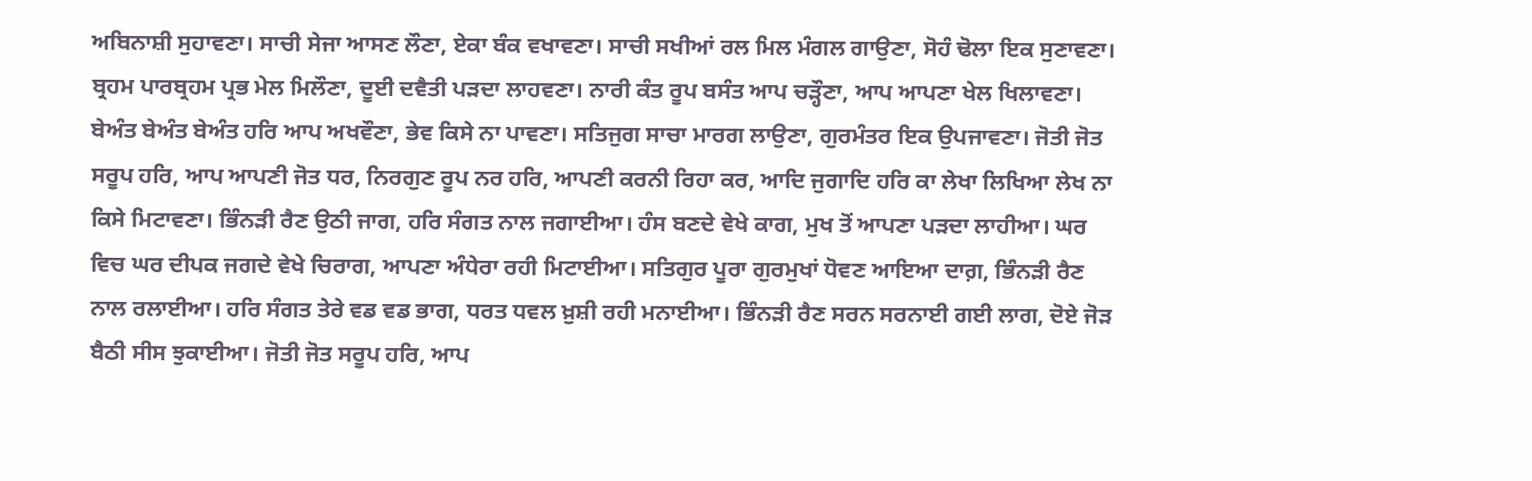ਅਬਿਨਾਸ਼ੀ ਸੁਹਾਵਣਾ। ਸਾਚੀ ਸੇਜਾ ਆਸਣ ਲੌਣਾ, ਏਕਾ ਬੰਕ ਵਖਾਵਣਾ। ਸਾਚੀ ਸਖੀਆਂ ਰਲ ਮਿਲ ਮੰਗਲ ਗਾਉਣਾ, ਸੋਹੰ ਢੋਲਾ ਇਕ ਸੁਣਾਵਣਾ। ਬ੍ਰਹਮ ਪਾਰਬ੍ਰਹਮ ਪ੍ਰਭ ਮੇਲ ਮਿਲੌਣਾ, ਦੂਈ ਦਵੈਤੀ ਪੜਦਾ ਲਾਹਵਣਾ। ਨਾਰੀ ਕੰਤ ਰੂਪ ਬਸੰਤ ਆਪ ਚੜ੍ਹੌਣਾ, ਆਪ ਆਪਣਾ ਖੇਲ ਖਿਲਾਵਣਾ। ਬੇਅੰਤ ਬੇਅੰਤ ਬੇਅੰਤ ਹਰਿ ਆਪ ਅਖਵੌਣਾ, ਭੇਵ ਕਿਸੇ ਨਾ ਪਾਵਣਾ। ਸਤਿਜੁਗ ਸਾਚਾ ਮਾਰਗ ਲਾਉਣਾ, ਗੁਰਮੰਤਰ ਇਕ ਉਪਜਾਵਣਾ। ਜੋਤੀ ਜੋਤ ਸਰੂਪ ਹਰਿ, ਆਪ ਆਪਣੀ ਜੋਤ ਧਰ, ਨਿਰਗੁਣ ਰੂਪ ਨਰ ਹਰਿ, ਆਪਣੀ ਕਰਨੀ ਰਿਹਾ ਕਰ, ਆਦਿ ਜੁਗਾਦਿ ਹਰਿ ਕਾ ਲੇਖਾ ਲਿਖਿਆ ਲੇਖ ਨਾ ਕਿਸੇ ਮਿਟਾਵਣਾ। ਭਿੰਨੜੀ ਰੈਣ ਉਠੀ ਜਾਗ, ਹਰਿ ਸੰਗਤ ਨਾਲ ਜਗਾਈਆ। ਹੰਸ ਬਣਦੇ ਵੇਖੇ ਕਾਗ, ਮੁਖ ਤੋਂ ਆਪਣਾ ਪੜਦਾ ਲਾਹੀਆ। ਘਰ ਵਿਚ ਘਰ ਦੀਪਕ ਜਗਦੇ ਵੇਖੇ ਚਿਰਾਗ, ਆਪਣਾ ਅੰਧੇਰਾ ਰਹੀ ਮਿਟਾਈਆ। ਸਤਿਗੁਰ ਪੂਰਾ ਗੁਰਮੁਖਾਂ ਧੋਵਣ ਆਇਆ ਦਾਗ਼, ਭਿੰਨੜੀ ਰੈਣ ਨਾਲ ਰਲਾਈਆ। ਹਰਿ ਸੰਗਤ ਤੇਰੇ ਵਡ ਵਡ ਭਾਗ, ਧਰਤ ਧਵਲ ਖ਼ੁਸ਼ੀ ਰਹੀ ਮਨਾਈਆ। ਭਿੰਨੜੀ ਰੈਣ ਸਰਨ ਸਰਨਾਈ ਗਈ ਲਾਗ, ਦੋਏ ਜੋੜ ਬੈਠੀ ਸੀਸ ਝੁਕਾਈਆ। ਜੋਤੀ ਜੋਤ ਸਰੂਪ ਹਰਿ, ਆਪ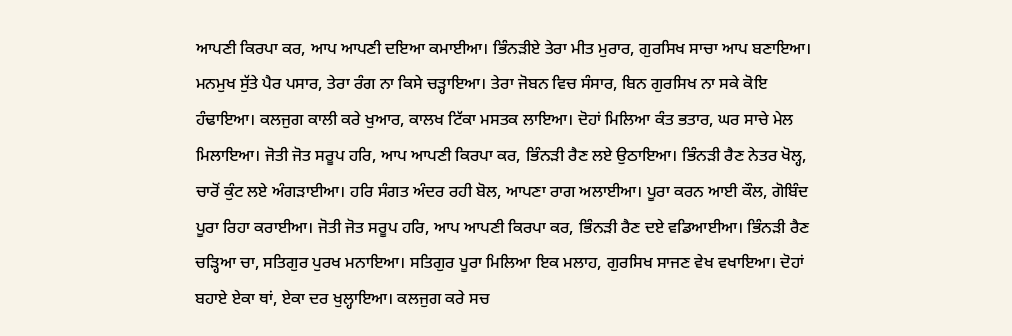ਆਪਣੀ ਕਿਰਪਾ ਕਰ, ਆਪ ਆਪਣੀ ਦਇਆ ਕਮਾਈਆ। ਭਿੰਨੜੀਏ ਤੇਰਾ ਮੀਤ ਮੁਰਾਰ, ਗੁਰਸਿਖ ਸਾਚਾ ਆਪ ਬਣਾਇਆ। ਮਨਮੁਖ ਸੁੱਤੇ ਪੈਰ ਪਸਾਰ, ਤੇਰਾ ਰੰਗ ਨਾ ਕਿਸੇ ਚੜ੍ਹਾਇਆ। ਤੇਰਾ ਜੋਬਨ ਵਿਚ ਸੰਸਾਰ, ਬਿਨ ਗੁਰਸਿਖ ਨਾ ਸਕੇ ਕੋਇ ਹੰਢਾਇਆ। ਕਲਜੁਗ ਕਾਲੀ ਕਰੇ ਖੁਆਰ, ਕਾਲਖ ਟਿੱਕਾ ਮਸਤਕ ਲਾਇਆ। ਦੋਹਾਂ ਮਿਲਿਆ ਕੰਤ ਭਤਾਰ, ਘਰ ਸਾਚੇ ਮੇਲ ਮਿਲਾਇਆ। ਜੋਤੀ ਜੋਤ ਸਰੂਪ ਹਰਿ, ਆਪ ਆਪਣੀ ਕਿਰਪਾ ਕਰ, ਭਿੰਨੜੀ ਰੈਣ ਲਏ ਉਠਾਇਆ। ਭਿੰਨੜੀ ਰੈਣ ਨੇਤਰ ਖੋਲ੍ਹ, ਚਾਰੋਂ ਕੁੰਟ ਲਏ ਅੰਗੜਾਈਆ। ਹਰਿ ਸੰਗਤ ਅੰਦਰ ਰਹੀ ਬੋਲ, ਆਪਣਾ ਰਾਗ ਅਲਾਈਆ। ਪੂਰਾ ਕਰਨ ਆਈ ਕੌਲ, ਗੋਬਿੰਦ ਪੂਰਾ ਰਿਹਾ ਕਰਾਈਆ। ਜੋਤੀ ਜੋਤ ਸਰੂਪ ਹਰਿ, ਆਪ ਆਪਣੀ ਕਿਰਪਾ ਕਰ, ਭਿੰਨੜੀ ਰੈਣ ਦਏ ਵਡਿਆਈਆ। ਭਿੰਨੜੀ ਰੈਣ ਚੜ੍ਹਿਆ ਚਾ, ਸਤਿਗੁਰ ਪੁਰਖ ਮਨਾਇਆ। ਸਤਿਗੁਰ ਪੂਰਾ ਮਿਲਿਆ ਇਕ ਮਲਾਹ, ਗੁਰਸਿਖ ਸਾਜਣ ਵੇਖ ਵਖਾਇਆ। ਦੋਹਾਂ ਬਹਾਏ ਏਕਾ ਥਾਂ, ਏਕਾ ਦਰ ਖੁਲ੍ਹਾਇਆ। ਕਲਜੁਗ ਕਰੇ ਸਚ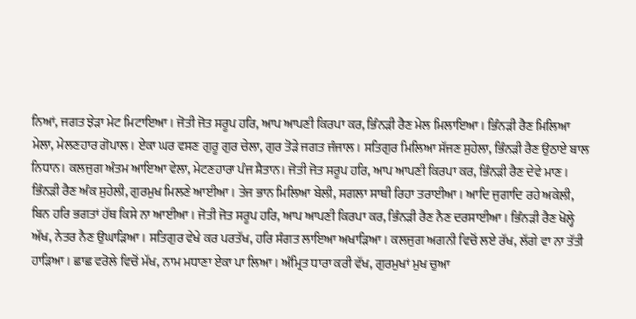ਨਿਆਂ, ਜਗਤ ਝੇੜਾ ਮੇਟ ਮਿਟਾਇਆ। ਜੋਤੀ ਜੋਤ ਸਰੂਪ ਹਰਿ, ਆਪ ਆਪਣੀ ਕਿਰਪਾ ਕਰ, ਭਿੰਨੜੀ ਰੈਣ ਮੇਲ ਮਿਲਾਇਆ। ਭਿੰਨੜੀ ਰੈਣ ਮਿਲਿਆ ਮੇਲਾ, ਮੇਲਣਹਾਰ ਗੋਪਾਲ। ਏਕਾ ਘਰ ਵਸਣ ਗੁਰੂ ਗੁਰ ਚੇਲਾ, ਗੁਰ ਤੋੜੇ ਜਗਤ ਜੰਜਾਲ। ਸਤਿਗੁਰ ਮਿਲਿਆ ਸੱਜਣ ਸੁਹੇਲਾ, ਭਿੰਨੜੀ ਰੈਣ ਉਠਾਏ ਬਾਲ ਨਿਧਾਨ। ਕਲਜੁਗ ਅੰਤਮ ਆਇਆ ਵੇਲਾ, ਮੇਟਣਹਾਰਾ ਪੰਜ ਸ਼ੈਤਾਨ। ਜੋਤੀ ਜੋਤ ਸਰੂਪ ਹਰਿ, ਆਪ ਆਪਣੀ ਕਿਰਪਾ ਕਰ, ਭਿੰਨੜੀ ਰੈਣ ਦੇਵੇ ਮਾਣ। ਭਿੰਨੜੀ ਰੈਣ ਅੰਕ ਸੁਹੇਲੀ, ਗੁਰਮੁਖ ਮਿਲਣੇ ਆਈਆ। ਤੇਜ ਭਾਨ ਮਿਲਿਆ ਬੇਲੀ, ਸਗਲਾ ਸਾਥੀ ਰਿਹਾ ਤਰਾਈਆ। ਆਦਿ ਜੁਗਾਦਿ ਰਹੇ ਅਕੇਲੀ, ਬਿਨ ਹਰਿ ਭਗਤਾਂ ਹੱਥ ਕਿਸੇ ਨਾ ਆਈਆ। ਜੋਤੀ ਜੋਤ ਸਰੂਪ ਹਰਿ, ਆਪ ਆਪਣੀ ਕਿਰਪਾ ਕਰ, ਭਿੰਨੜੀ ਰੈਣ ਨੈਣ ਦਰਸਾਈਆ। ਭਿੰਨੜੀ ਰੈਣ ਖੋਲ੍ਹੇ ਅੱਖ, ਨੇਤਰ ਨੈਣ ਉਘਾੜਿਆ। ਸਤਿਗੁਰ ਵੇਖੇ ਕਰ ਪਰਤੱਖ, ਹਰਿ ਸੰਗਤ ਲਾਇਆ ਅਖਾੜਿਆ। ਕਲਜੁਗ ਅਗਨੀ ਵਿਚੋਂ ਲਏ ਰੱਖ, ਲੱਗੇ ਵਾ ਨਾ ਤੱਤੀ ਹਾੜਿਆ। ਛਾਛ ਵਰੋਲੇ ਵਿਚੋਂ ਮੱਖ, ਨਾਮ ਮਧਾਣਾ ਏਕਾ ਪਾ ਲਿਆ। ਅੰਮ੍ਰਿਤ ਧਾਰਾ ਕਰੀ ਵੱਖ, ਗੁਰਮੁਖਾਂ ਮੁਖ ਚੁਆ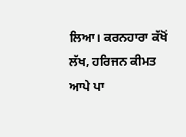ਲਿਆ। ਕਰਨਹਾਰਾ ਕੱਖੋਂ ਲੱਖ, ਹਰਿਜਨ ਕੀਮਤ ਆਪੇ ਪਾ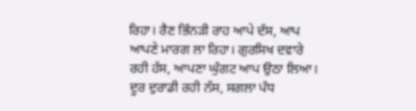ਰਿਹਾ। ਰੈਣ ਭਿੰਨੜੀ ਰਾਹ ਆਪੇ ਦੱਸ, ਆਪ ਆਪਣੇ ਮਾਰਗ ਲਾ ਰਿਹਾ। ਗੁਰਸਿਖ ਦਵਾਰੇ ਰਹੀ ਹੱਸ, ਆਪਣਾ ਘੁੰਗਟ ਆਪ ਉਠਾ ਲਿਆ। ਦੂਰ ਦੁਰਾਡੀ ਰਹੀ ਨੱਸ, ਸਗਲਾ ਪੰਧ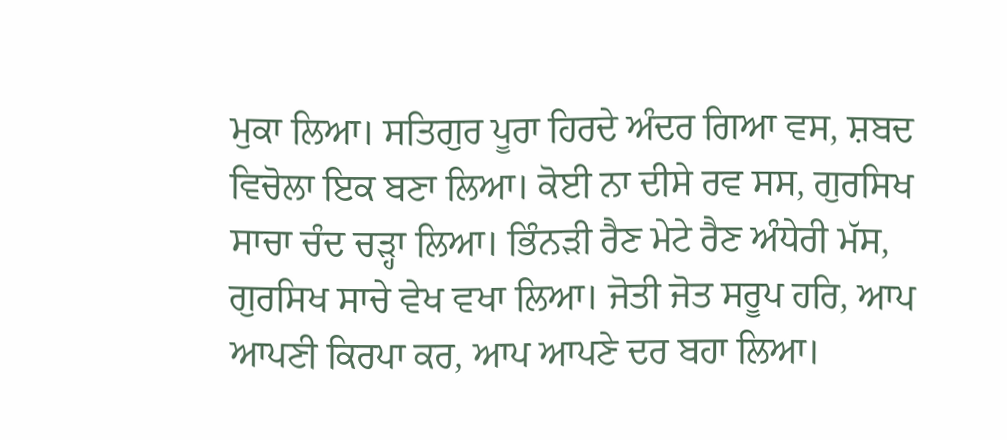ਮੁਕਾ ਲਿਆ। ਸਤਿਗੁਰ ਪੂਰਾ ਹਿਰਦੇ ਅੰਦਰ ਗਿਆ ਵਸ, ਸ਼ਬਦ ਵਿਚੋਲਾ ਇਕ ਬਣਾ ਲਿਆ। ਕੋਈ ਨਾ ਦੀਸੇ ਰਵ ਸਸ, ਗੁਰਸਿਖ ਸਾਚਾ ਚੰਦ ਚੜ੍ਹਾ ਲਿਆ। ਭਿੰਨੜੀ ਰੈਣ ਮੇਟੇ ਰੈਣ ਅੰਧੇਰੀ ਮੱਸ, ਗੁਰਸਿਖ ਸਾਚੇ ਵੇਖ ਵਖਾ ਲਿਆ। ਜੋਤੀ ਜੋਤ ਸਰੂਪ ਹਰਿ, ਆਪ ਆਪਣੀ ਕਿਰਪਾ ਕਰ, ਆਪ ਆਪਣੇ ਦਰ ਬਹਾ ਲਿਆ।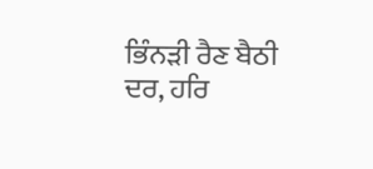ਭਿੰਨੜੀ ਰੈਣ ਬੈਠੀ ਦਰ, ਹਰਿ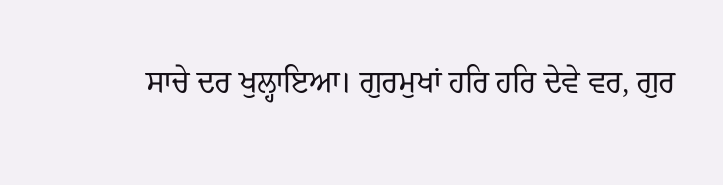ਸਾਚੇ ਦਰ ਖੁਲ੍ਹਾਇਆ। ਗੁਰਮੁਖਾਂ ਹਰਿ ਹਰਿ ਦੇਵੇ ਵਰ, ਗੁਰ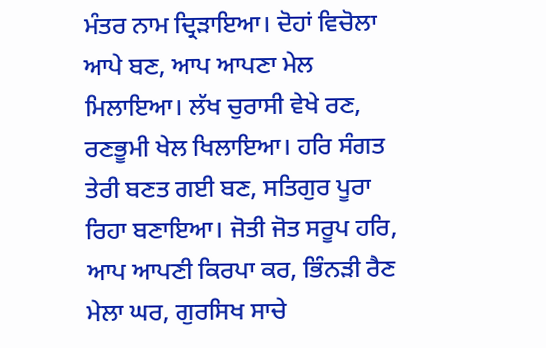ਮੰਤਰ ਨਾਮ ਦ੍ਰਿੜਾਇਆ। ਦੋਹਾਂ ਵਿਚੋਲਾ ਆਪੇ ਬਣ, ਆਪ ਆਪਣਾ ਮੇਲ ਮਿਲਾਇਆ। ਲੱਖ ਚੁਰਾਸੀ ਵੇਖੇ ਰਣ, ਰਣਭੂਮੀ ਖੇਲ ਖਿਲਾਇਆ। ਹਰਿ ਸੰਗਤ ਤੇਰੀ ਬਣਤ ਗਈ ਬਣ, ਸਤਿਗੁਰ ਪੂਰਾ ਰਿਹਾ ਬਣਾਇਆ। ਜੋਤੀ ਜੋਤ ਸਰੂਪ ਹਰਿ, ਆਪ ਆਪਣੀ ਕਿਰਪਾ ਕਰ, ਭਿੰਨੜੀ ਰੈਣ ਮੇਲਾ ਘਰ, ਗੁਰਸਿਖ ਸਾਚੇ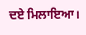ਦਏ ਮਿਲਾਇਆ।